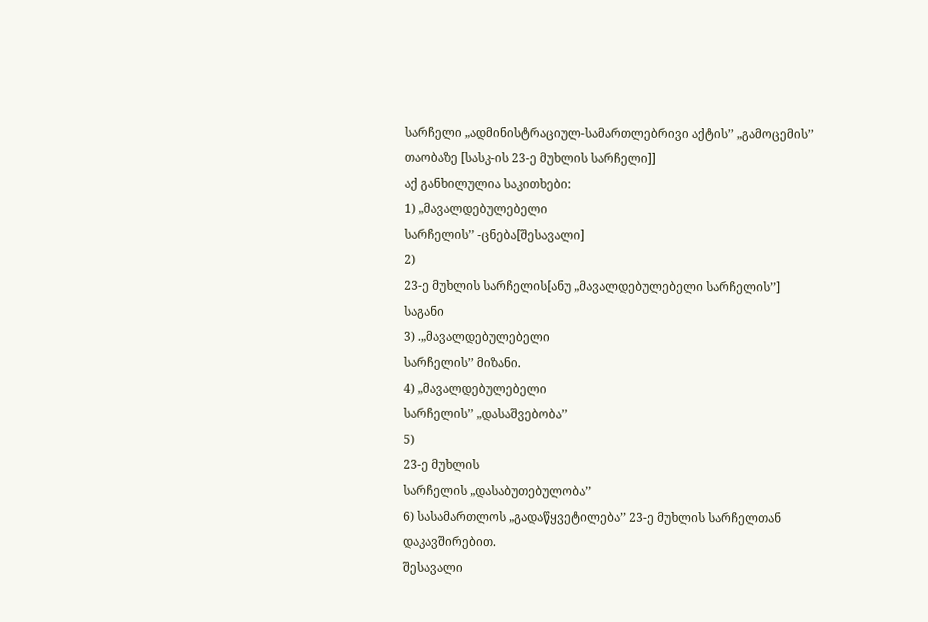სარჩელი „ადმინისტრაციულ-სამართლებრივი აქტის’’ „გამოცემის’’ თაობაზე [სასკ-ის 23-ე მუხლის სარჩელი]]
აქ განხილულია საკითხები:
1) „მავალდებულებელი
სარჩელის’’ -ცნება[შესავალი]
2)
23-ე მუხლის სარჩელის[ანუ „მავალდებულებელი სარჩელის’’]
საგანი
3) .„მავალდებულებელი
სარჩელის’’ მიზანი.
4) „მავალდებულებელი
სარჩელის’’ „დასაშვებობა’’
5)
23-ე მუხლის
სარჩელის „დასაბუთებულობა’’
6) სასამართლოს „გადაწყვეტილება’’ 23-ე მუხლის სარჩელთან დაკავშირებით.
შესავალი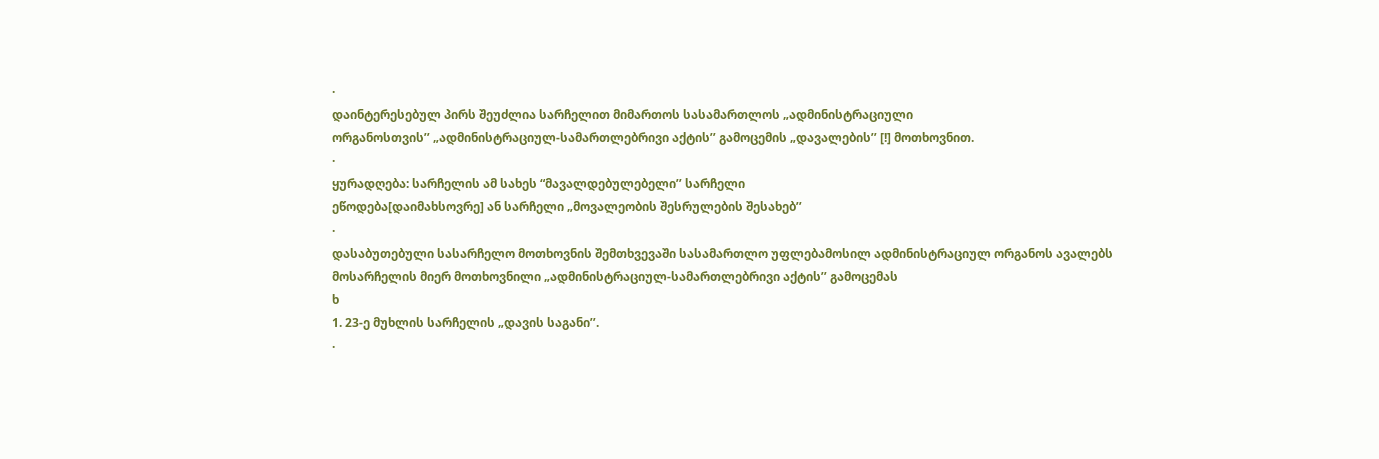·
დაინტერესებულ პირს შეუძლია სარჩელით მიმართოს სასამართლოს „ადმინისტრაციული
ორგანოსთვის’’ „ადმინისტრაციულ-სამართლებრივი აქტის’’ გამოცემის „დავალების’’ [!] მოთხოვნით.
·
ყურადღება: სარჩელის ამ სახეს “მავალდებულებელი’’ სარჩელი
ეწოდება[დაიმახსოვრე] ან სარჩელი „მოვალეობის შესრულების შესახებ’’
·
დასაბუთებული სასარჩელო მოთხოვნის შემთხვევაში სასამართლო უფლებამოსილ ადმინისტრაციულ ორგანოს ავალებს მოსარჩელის მიერ მოთხოვნილი „ადმინისტრაციულ-სამართლებრივი აქტის’’ გამოცემას
ხ
1. 23-ე მუხლის სარჩელის „დავის საგანი’’.
·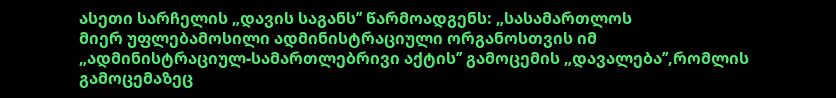ასეთი სარჩელის „დავის საგანს’’ წარმოადგენს: „სასამართლოს
მიერ უფლებამოსილი ადმინისტრაციული ორგანოსთვის იმ
„ადმინისტრაციულ-სამართლებრივი აქტის’’ გამოცემის „დავალება’’,რომლის გამოცემაზეც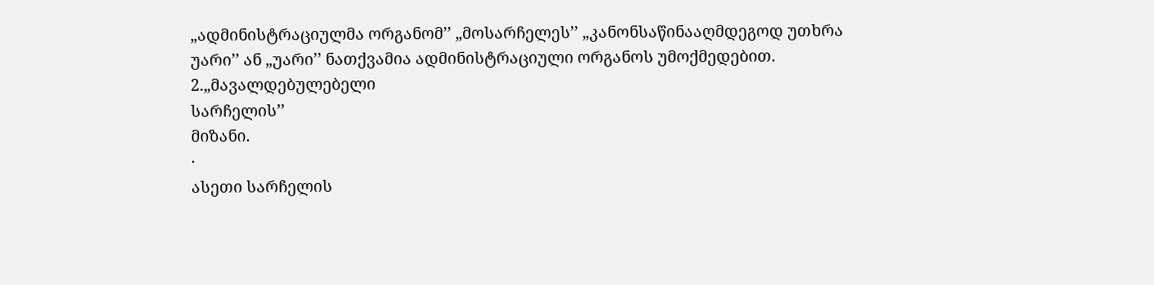„ადმინისტრაციულმა ორგანომ’’ „მოსარჩელეს’’ „კანონსაწინააღმდეგოდ უთხრა
უარი’’ ან „უარი’’ ნათქვამია ადმინისტრაციული ორგანოს უმოქმედებით.
2.„მავალდებულებელი
სარჩელის’’
მიზანი.
·
ასეთი სარჩელის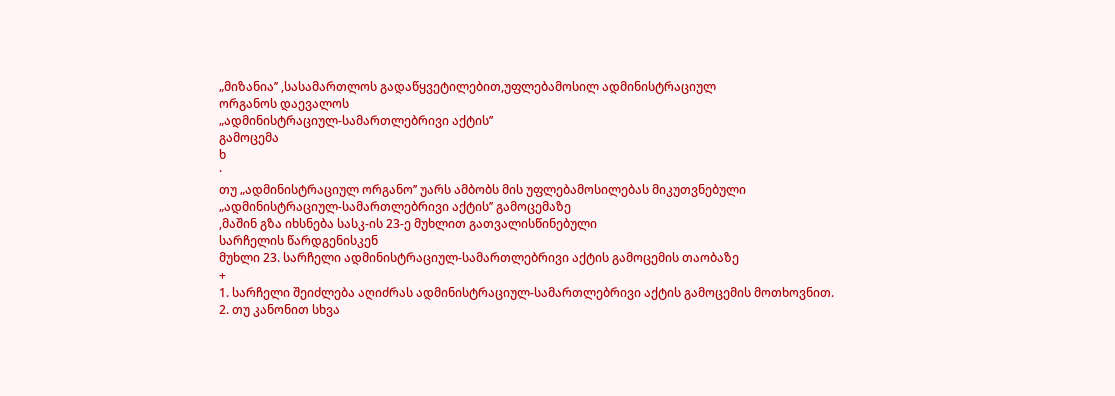„მიზანია’’ ,სასამართლოს გადაწყვეტილებით,უფლებამოსილ ადმინისტრაციულ
ორგანოს დაევალოს
„ადმინისტრაციულ-სამართლებრივი აქტის’’
გამოცემა
ხ
·
თუ „ადმინისტრაციულ ორგანო’’ უარს ამბობს მის უფლებამოსილებას მიკუთვნებული
„ადმინისტრაციულ-სამართლებრივი აქტის’’ გამოცემაზე
,მაშინ გზა იხსნება სასკ-ის 23-ე მუხლით გათვალისწინებული
სარჩელის წარდგენისკენ
მუხლი 23. სარჩელი ადმინისტრაციულ-სამართლებრივი აქტის გამოცემის თაობაზე
+
1. სარჩელი შეიძლება აღიძრას ადმინისტრაციულ-სამართლებრივი აქტის გამოცემის მოთხოვნით.
2. თუ კანონით სხვა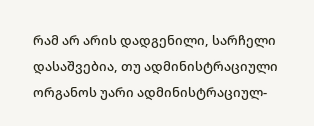რამ არ არის დადგენილი, სარჩელი დასაშვებია, თუ ადმინისტრაციული ორგანოს უარი ადმინისტრაციულ-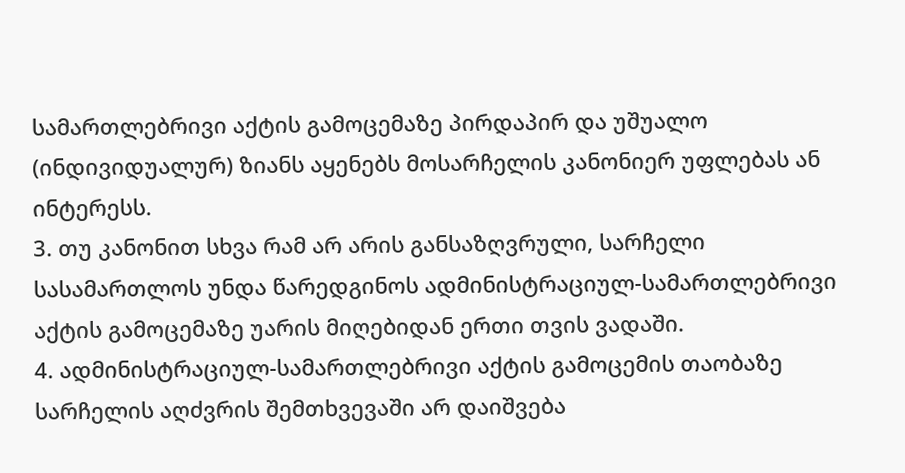სამართლებრივი აქტის გამოცემაზე პირდაპირ და უშუალო (ინდივიდუალურ) ზიანს აყენებს მოსარჩელის კანონიერ უფლებას ან ინტერესს.
3. თუ კანონით სხვა რამ არ არის განსაზღვრული, სარჩელი სასამართლოს უნდა წარედგინოს ადმინისტრაციულ-სამართლებრივი აქტის გამოცემაზე უარის მიღებიდან ერთი თვის ვადაში.
4. ადმინისტრაციულ-სამართლებრივი აქტის გამოცემის თაობაზე სარჩელის აღძვრის შემთხვევაში არ დაიშვება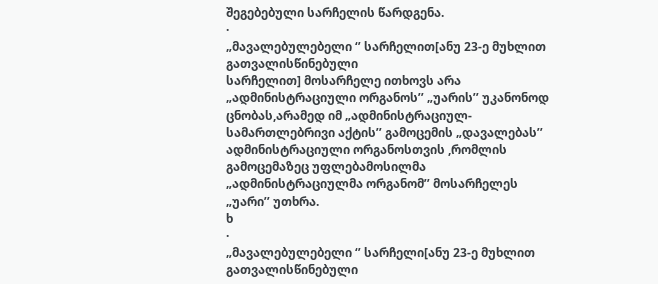შეგებებული სარჩელის წარდგენა.
·
„მავალებულებელი ‘’ სარჩელით[ანუ 23-ე მუხლით გათვალისწინებული
სარჩელით] მოსარჩელე ითხოვს არა „ადმინისტრაციული ორგანოს’’ „უარის’’ უკანონოდ ცნობას,არამედ იმ „ადმინისტრაციულ-სამართლებრივი აქტის’’ გამოცემის „დავალებას’’ ადმინისტრაციული ორგანოსთვის ,რომლის გამოცემაზეც უფლებამოსილმა
„ადმინისტრაციულმა ორგანომ’’ მოსარჩელეს „უარი’’ უთხრა.
ხ
·
„მავალებულებელი ‘’ სარჩელი[ანუ 23-ე მუხლით გათვალისწინებული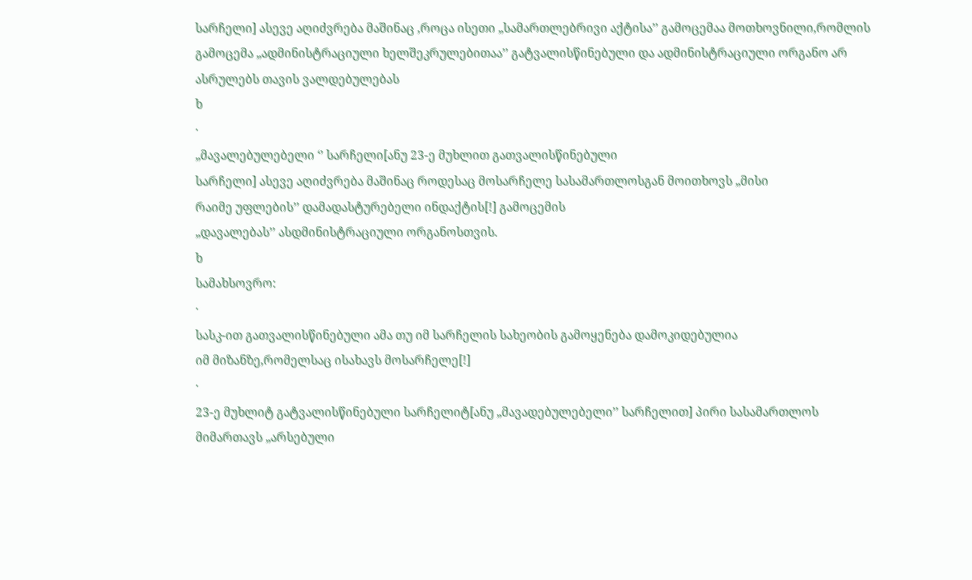სარჩელი] ასევე აღიძვრება მაშინაც ,როცა ისეთი „სამართლებრივი აქტისა’’ გამოცემაა მოთხოვნილი,რომლის
გამოცემა „ადმინისტრაციული ხელშეკრულებითაა’’ გატვალისწინებული და ადმინისტრაციული ორგანო არ ასრულებს თავის ვალდებულებას
ხ
·
„მავალებულებელი ‘’ სარჩელი[ანუ 23-ე მუხლით გათვალისწინებული
სარჩელი] ასევე აღიძვრება მაშინაც როდესაც მოსარჩელე სასამართლოსგან მოითხოვს „მისი
რაიმე უფლების’’ დამადასტურებელი ინდაქტის[!] გამოცემის
„დავალებას’’ ასდმინისტრაციული ორგანოსთვის.
ხ
სამახსოვრო:
·
სასკ-ით გათვალისწინებული ამა თუ იმ სარჩელის სახეობის გამოყენება დამოკიდებულია
იმ მიზანზე,რომელსაც ისახავს მოსარჩელე[!]
·
23-ე მუხლიტ გატვალისწინებული სარჩელიტ[ანუ „მავადებულებელი’’ სარჩელით] პირი სასამართლოს მიმართავს „არსებული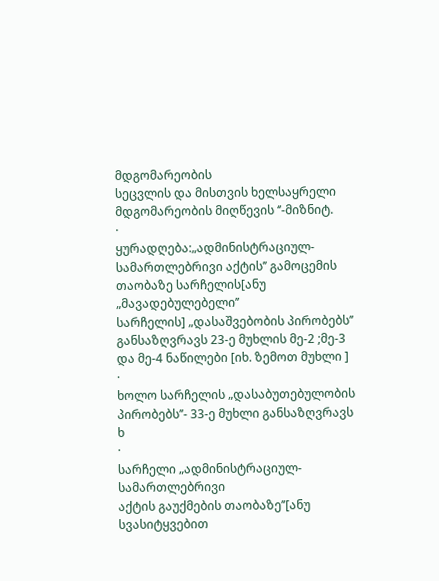მდგომარეობის
სეცვლის და მისთვის ხელსაყრელი მდგომარეობის მიღწევის ‘’-მიზნიტ.
·
ყურადღება:„ადმინისტრაციულ-სამართლებრივი აქტის’’ გამოცემის თაობაზე სარჩელის[ანუ „მავადებულებელი’’
სარჩელის] „დასაშვებობის პირობებს’’ განსაზღვრავს 23-ე მუხლის მე-2 ;მე-3
და მე-4 ნაწილები [იხ. ზემოთ მუხლი ]
·
ხოლო სარჩელის „დასაბუთებულობის
პირობებს’’- 33-ე მუხლი განსაზღვრავს
ხ
·
სარჩელი „ადმინისტრაციულ-სამართლებრივი
აქტის გაუქმების თაობაზე’’[ანუ სვასიტყვებით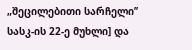„შეცილებითი სარჩელი’’ სასკ-ის 22-ე მუხლი] და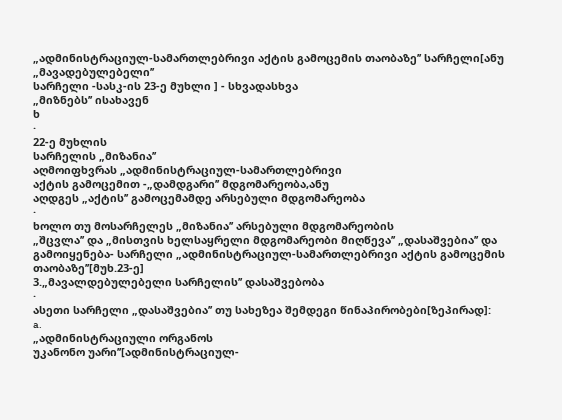„ადმინისტრაციულ-სამართლებრივი აქტის გამოცემის თაობაზე’’ სარჩელი[ანუ „მავადებულებელი’’
სარჩელი -სასკ-ის 23-ე მუხლი ] - სხვადასხვა
„მიზნებს’’ ისახავენ
ხ
·
22-ე მუხლის
სარჩელის „მიზანია’’
აღმოიფხვრას „ადმინისტრაციულ-სამართლებრივი
აქტის გამოცემით -„დამდგარი’’ მდგომარეობა,ანუ
აღდგეს „აქტის’’ გამოცემამდე არსებული მდგომარეობა
·
ხოლო თუ მოსარჩელეს „მიზანია’’ არსებული მდგომარეობის
„შცვლა’’ და „მისთვის ხელსაყრელი მდგომარეობი მიღწევა’’ „დასაშვებია’’ და გამოიყენება- სარჩელი „ადმინისტრაციულ-სამართლებრივი აქტის გამოცემის თაობაზე’’[მუხ.23-ე]
3.„მავალდებულებელი სარჩელის’’ დასაშვებობა
·
ასეთი სარჩელი „დასაშვებია’’ თუ სახეზეა შემდეგი წინაპირობები[ზეპირად]:
a.
„ადმინისტრაციული ორგანოს
უკანონო უარი’’[ადმინისტრაციულ-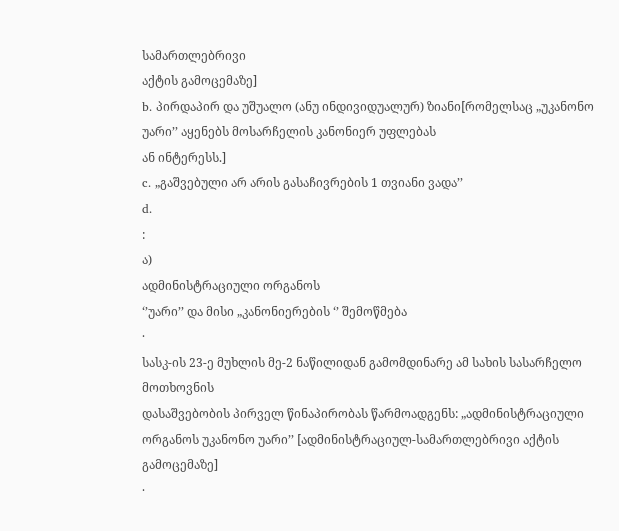სამართლებრივი
აქტის გამოცემაზე]
b. პირდაპირ და უშუალო (ანუ ინდივიდუალურ) ზიანი[რომელსაც „უკანონო უარი’’ აყენებს მოსარჩელის კანონიერ უფლებას
ან ინტერესს.]
c. „გაშვებული არ არის გასაჩივრების 1 თვიანი ვადა’’
d.
:
ა)
ადმინისტრაციული ორგანოს
‘’უარი’’ და მისი „კანონიერების ‘’ შემოწმება
·
სასკ-ის 23-ე მუხლის მე-2 ნაწილიდან გამომდინარე ამ სახის სასარჩელო მოთხოვნის
დასაშვებობის პირველ წინაპირობას წარმოადგენს: „ადმინისტრაციული ორგანოს უკანონო უარი’’ [ადმინისტრაციულ-სამართლებრივი აქტის გამოცემაზე]
·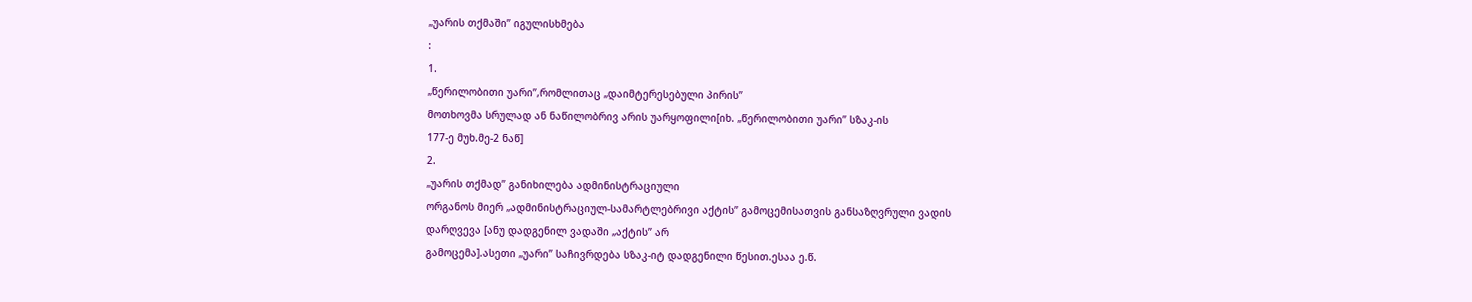„უარის თქმაში’’ იგულისხმება
:
1.
„წერილობითი უარი’’,რომლითაც „დაიმტერესებული პირის’’
მოთხოვმა სრულად ან ნაწილობრივ არის უარყოფილი[იხ. „წერილობითი უარი’’ სზაკ-ის
177-ე მუხ.მე-2 ნაწ]
2.
„უარის თქმად’’ განიხილება ადმინისტრაციული
ორგანოს მიერ „ადმინისტრაციულ-სამარტლებრივი აქტის’’ გამოცემისათვის განსაზღვრული ვადის
დარღვევა [ანუ დადგენილ ვადაში „აქტის’’ არ
გამოცემა].ასეთი „უარი’’ საჩივრდება სზაკ-იტ დადგენილი წესით.ესაა ე.წ.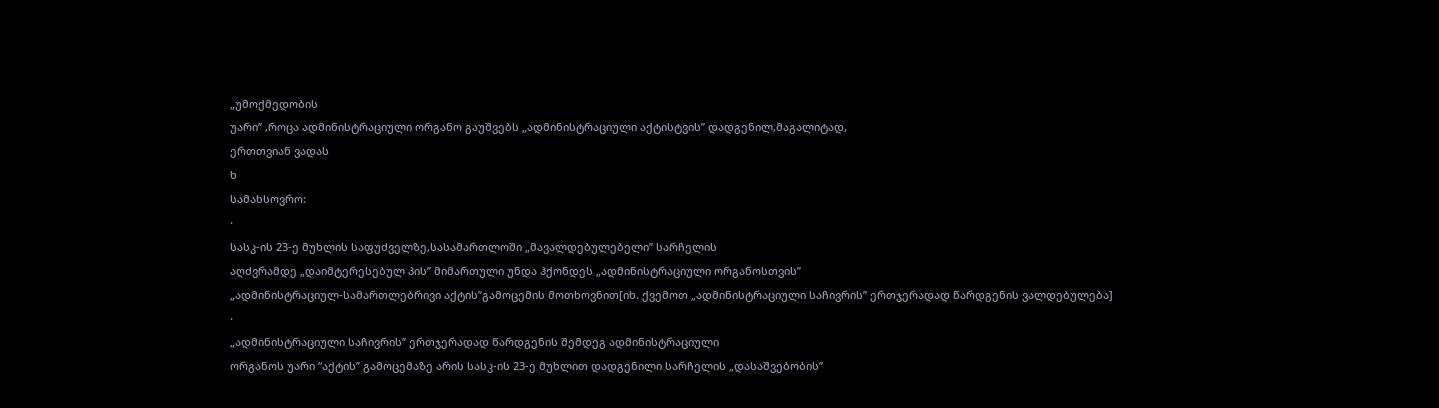„უმოქმედობის
უარი’’ ,როცა ადმინისტრაციული ორგანო გაუშვებს „ადმინისტრაციული აქტისტვის’’ დადგენილ,მაგალიტად,
ერთთვიან ვადას
ხ
სამახსოვრო:
·
სასკ-ის 23-ე მუხლის საფუძველზე,სასამართლოში „მავალდებულებელი’’ სარჩელის
აღძვრამდე „დაიმტერესებულ პის’’ მიმართული უნდა ჰქონდეს „ადმინისტრაციული ორგანოსთვის’’
„ადმინისტრაციულ-სამართლებრივი აქტის’’გამოცემის მოთხოვნით[იხ. ქვემოთ „ადმინისტრაციული საჩივრის’’ ერთჯერადად წარდგენის ვალდებულება]
·
„ადმინისტრაციული საჩივრის’’ ერთჯერადად წარდგენის შემდეგ ადმინისტრაციული
ორგანოს უარი “აქტის’’ გამოცემაზე არის სასკ-ის 23-ე მუხლით დადგენილი სარჩელის „დასაშვებობის’’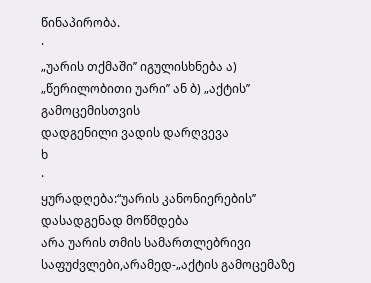წინაპირობა.
·
„უარის თქმაში’’ იგულისხნება ა) „წერილობითი უარი’’ ან ბ) „აქტის’’ გამოცემისთვის
დადგენილი ვადის დარღვევა
ხ
·
ყურადღება:“უარის კანონიერების’’ დასადგენად მოწმდება
არა უარის თმის სამართლებრივი საფუძვლები,არამედ-„აქტის გამოცემაზე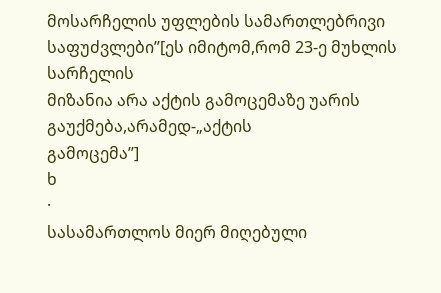მოსარჩელის უფლების სამართლებრივი საფუძვლები’’[ეს იმიტომ,რომ 23-ე მუხლის სარჩელის
მიზანია არა აქტის გამოცემაზე უარის გაუქმება,არამედ-„აქტის
გამოცემა’’]
ხ
·
სასამართლოს მიერ მიღებული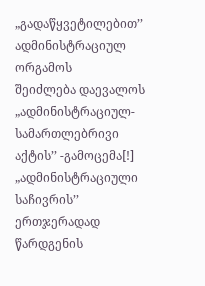„გადაწყვეტილებით’’ ადმინისტრაციულ ორგამოს
შეიძლება დაევალოს „ადმინისტრაციულ-სამართლებრივი აქტის’’ -გამოცემა[!]
„ადმინისტრაციული საჩივრის’’ ერთჯერადად
წარდგენის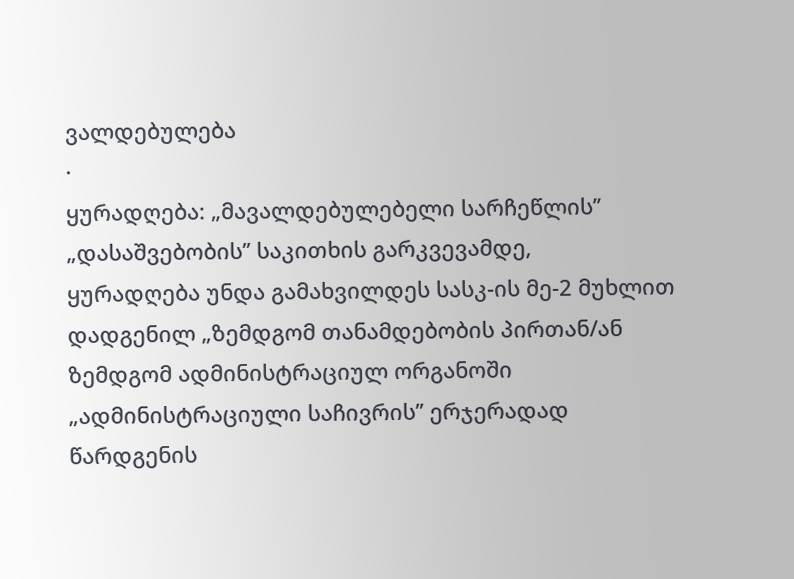ვალდებულება
·
ყურადღება: „მავალდებულებელი სარჩეწლის’’ „დასაშვებობის’’ საკითხის გარკვევამდე,
ყურადღება უნდა გამახვილდეს სასკ-ის მე-2 მუხლით დადგენილ „ზემდგომ თანამდებობის პირთან/ან
ზემდგომ ადმინისტრაციულ ორგანოში „ადმინისტრაციული საჩივრის’’ ერჯერადად წარდგენის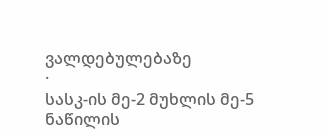ვალდებულებაზე
·
სასკ-ის მე-2 მუხლის მე-5 ნაწილის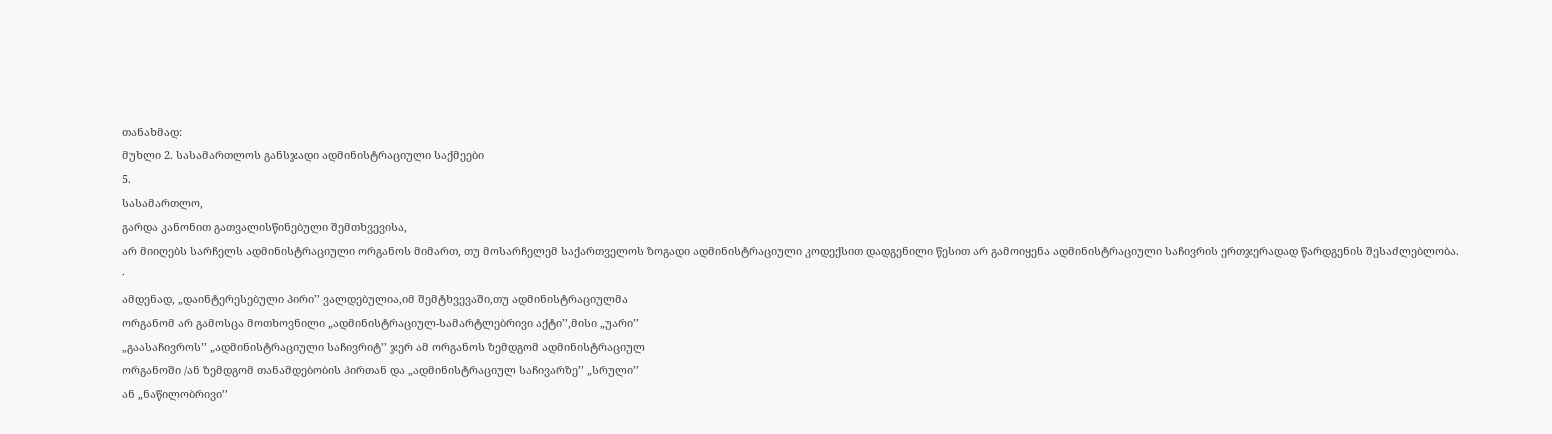თანახმად:
მუხლი 2. სასამართლოს განსჯადი ადმინისტრაციული საქმეები
5.
სასამართლო,
გარდა კანონით გათვალისწინებული შემთხვევისა,
არ მიიღებს სარჩელს ადმინისტრაციული ორგანოს მიმართ, თუ მოსარჩელემ საქართველოს ზოგადი ადმინისტრაციული კოდექსით დადგენილი წესით არ გამოიყენა ადმინისტრაციული საჩივრის ერთჯერადად წარდგენის შესაძლებლობა.
·
ამდენად, „დაინტერესებული პირი’’ ვალდებულია,იმ შემტხვევაში,თუ ადმინისტრაციულმა
ორგანომ არ გამოსცა მოთხოვნილი „ადმინისტრაციულ-სამარტლებრივი აქტი’’,მისი „უარი’’
„გაასაჩივროს’’ „ადმინისტრაციული საჩივრიტ’’ ჯერ ამ ორგანოს ზემდგომ ადმინისტრაციულ
ორგანოში /ან ზემდგომ თანამდებობის პირთან და „ადმინისტრაციულ საჩივარზე’’ „სრული’’
ან „ნაწილობრივი’’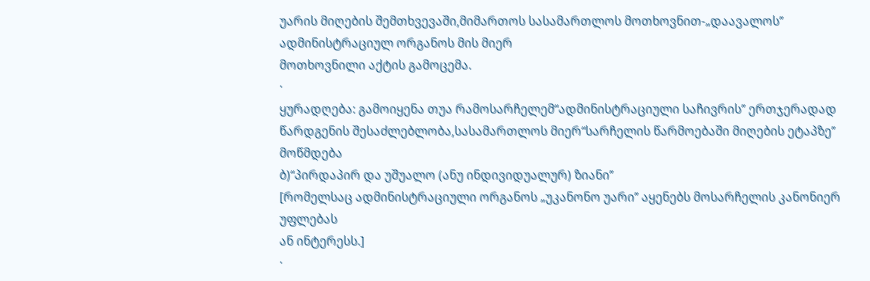უარის მიღების შემთხვევაში,მიმართოს სასამართლოს მოთხოვნით-„დაავალოს’’ ადმინისტრაციულ ორგანოს მის მიერ
მოთხოვნილი აქტის გამოცემა.
·
ყურადღება: გამოიყენა თუა რამოსარჩელემ“ადმინისტრაციული საჩივრის’’ ერთჯერადად
წარდგენის შესაძლებლობა,სასამართლოს მიერ“სარჩელის წარმოებაში მიღების ეტაპზე’’ მოწმდება
ბ)“პირდაპირ და უშუალო (ანუ ინდივიდუალურ) ზიანი’’
[რომელსაც ადმინისტრაციული ორგანოს „უკანონო უარი’’ აყენებს მოსარჩელის კანონიერ უფლებას
ან ინტერესს.]
·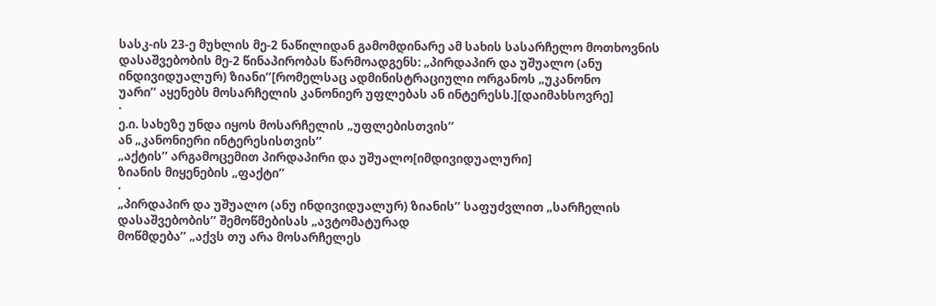სასკ-ის 23-ე მუხლის მე-2 ნაწილიდან გამომდინარე ამ სახის სასარჩელო მოთხოვნის
დასაშვებობის მე-2 წინაპირობას წარმოადგენს: „პირდაპირ და უშუალო (ანუ ინდივიდუალურ) ზიანი’’[რომელსაც ადმინისტრაციული ორგანოს „უკანონო
უარი’’ აყენებს მოსარჩელის კანონიერ უფლებას ან ინტერესს.][დაიმახსოვრე]
·
ე.ი. სახეზე უნდა იყოს მოსარჩელის „უფლებისთვის’’
ან „კანონიერი ინტერესისთვის’’
„აქტის’’ არგამოცემით პირდაპირი და უშუალო[იმდივიდუალური]
ზიანის მიყენების „ფაქტი’’
·
„პირდაპირ და უშუალო (ანუ ინდივიდუალურ) ზიანის’’ საფუძვლით „სარჩელის
დასაშვებობის’’ შემოწმებისას „ავტომატურად
მოწმდება’’ „აქვს თუ არა მოსარჩელეს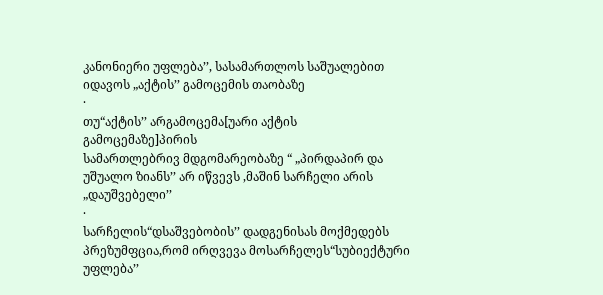კანონიერი უფლება’’, სასამართლოს საშუალებით იდავოს „აქტის’’ გამოცემის თაობაზე
·
თუ“აქტის’’ არგამოცემა[უარი აქტის
გამოცემაზე]პირის
სამართლებრივ მდგომარეობაზე “ „პირდაპირ და
უშუალო ზიანს’’ არ იწვევს ,მაშინ სარჩელი არის „დაუშვებელი’’
·
სარჩელის“დსაშვებობის’’ დადგენისას მოქმედებს პრეზუმფცია,რომ ირღვევა მოსარჩელეს“სუბიექტური
უფლება’’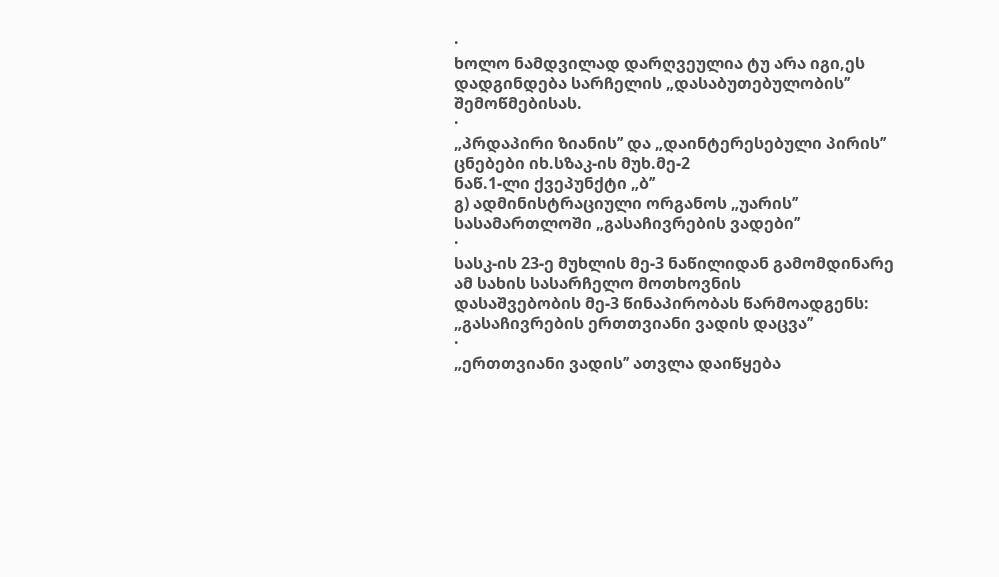·
ხოლო ნამდვილად დარღვეულია ტუ არა იგი,ეს დადგინდება სარჩელის „დასაბუთებულობის’’
შემოწმებისას.
·
„პრდაპირი ზიანის’’ და „დაინტერესებული პირის’’ ცნებები იხ.სზაკ-ის მუხ.მე-2
ნაწ.1-ლი ქვეპუნქტი „ბ’’
გ) ადმინისტრაციული ორგანოს „უარის’’ სასამართლოში „გასაჩივრების ვადები’’
·
სასკ-ის 23-ე მუხლის მე-3 ნაწილიდან გამომდინარე ამ სახის სასარჩელო მოთხოვნის
დასაშვებობის მე-3 წინაპირობას წარმოადგენს: „გასაჩივრების ერთთვიანი ვადის დაცვა’’
·
„ერთთვიანი ვადის’’ ათვლა დაიწყება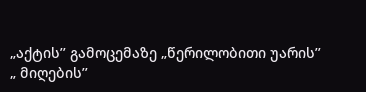„აქტის’’ გამოცემაზე „წერილობითი უარის’’
„ მიღების’’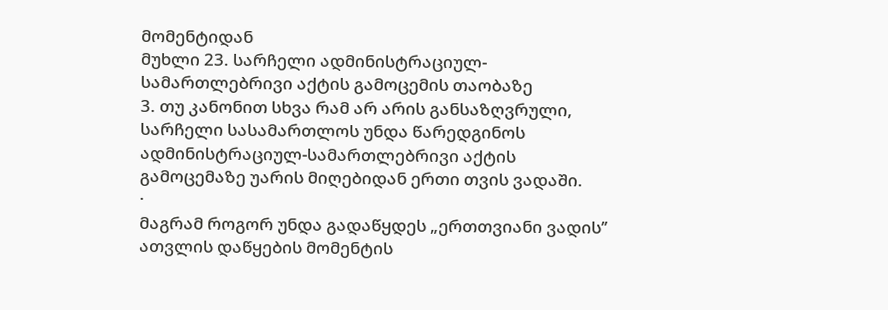მომენტიდან
მუხლი 23. სარჩელი ადმინისტრაციულ-სამართლებრივი აქტის გამოცემის თაობაზე
3. თუ კანონით სხვა რამ არ არის განსაზღვრული, სარჩელი სასამართლოს უნდა წარედგინოს ადმინისტრაციულ-სამართლებრივი აქტის გამოცემაზე უარის მიღებიდან ერთი თვის ვადაში.
·
მაგრამ როგორ უნდა გადაწყდეს „ერთთვიანი ვადის’’
ათვლის დაწყების მომენტის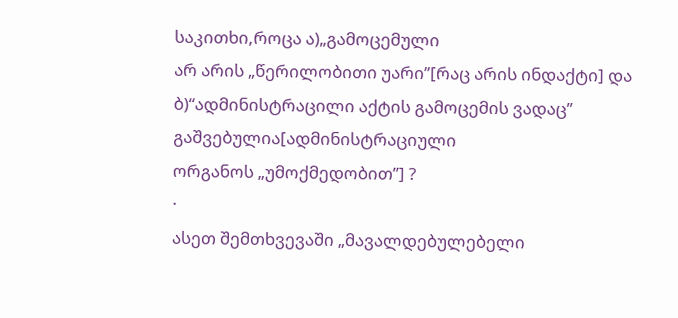საკითხი,როცა ა)„გამოცემული
არ არის „წერილობითი უარი’’[რაც არის ინდაქტი] და ბ)“ადმინისტრაცილი აქტის გამოცემის ვადაც’’ გაშვებულია[ადმინისტრაციული
ორგანოს „უმოქმედობით’’] ?
·
ასეთ შემთხვევაში „მავალდებულებელი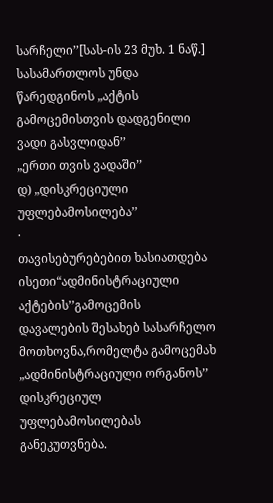სარჩელი’’[სას-ის 23 მუხ. 1 ნაწ.] სასამართლოს უნდა წარედგინოს „აქტის გამოცემისთვის დადგენილი ვადი გასვლიდან’’
„ერთი თვის ვადაში’’
დ) „დისკრეციული
უფლებამოსილება’’
·
თავისებურებებით ხასიათდება ისეთი“ადმინისტრაციული აქტების’’გამოცემის
დავალების შესახებ სასარჩელო მოთხოვნა,რომელტა გამოცემახ „ადმინისტრაციული ორგანოს’’
დისკრეციულ უფლებამოსილებას განეკუთვნება.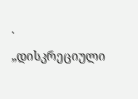·
„დისკრეციული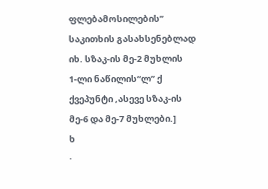ფლებამოსილების’’ საკითხის გასახსენებლად
იხ. სზაკ-ის მე-2 მუხლის
1-ლი ნაწილის“ლ’’ ქ ქვეპუნტი ,ასევე სზაკ-ის
მე-6 და მე-7 მუხლები.]
ხ
·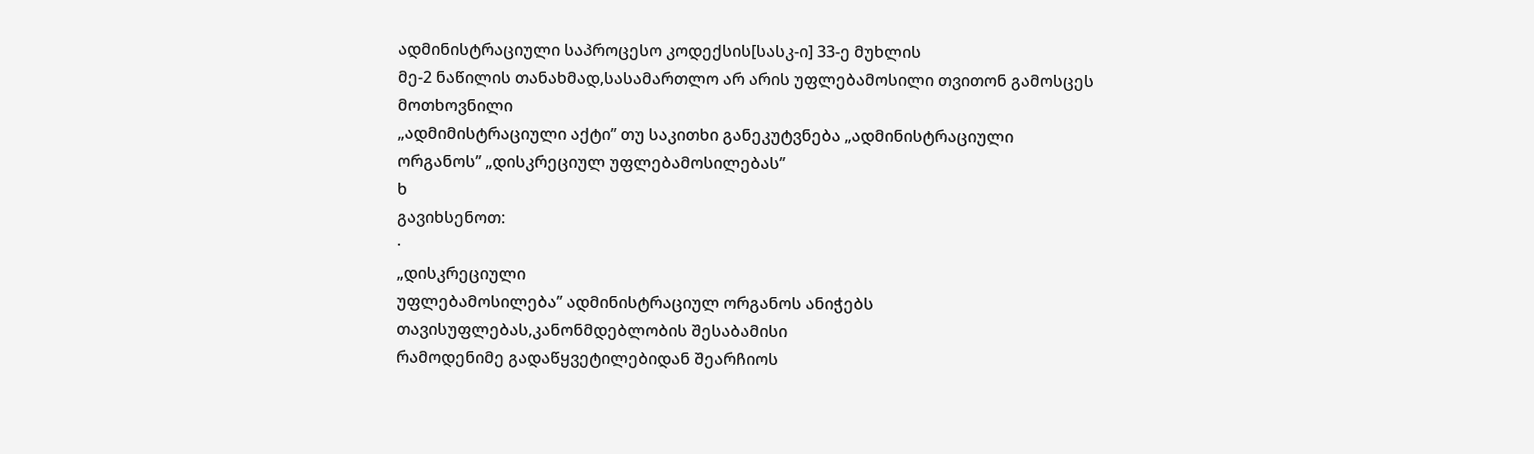ადმინისტრაციული საპროცესო კოდექსის[სასკ-ი] 33-ე მუხლის
მე-2 ნაწილის თანახმად,სასამართლო არ არის უფლებამოსილი თვითონ გამოსცეს მოთხოვნილი
„ადმიმისტრაციული აქტი’’ თუ საკითხი განეკუტვნება „ადმინისტრაციული ორგანოს’’ „დისკრეციულ უფლებამოსილებას’’
ხ
გავიხსენოთ:
·
„დისკრეციული
უფლებამოსილება’’ ადმინისტრაციულ ორგანოს ანიჭებს თავისუფლებას,კანონმდებლობის შესაბამისი
რამოდენიმე გადაწყვეტილებიდან შეარჩიოს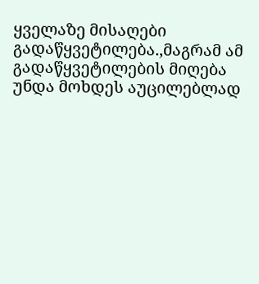ყველაზე მისაღები გადაწყვეტილება.,მაგრამ ამ
გადაწყვეტილების მიღება უნდა მოხდეს აუცილებლად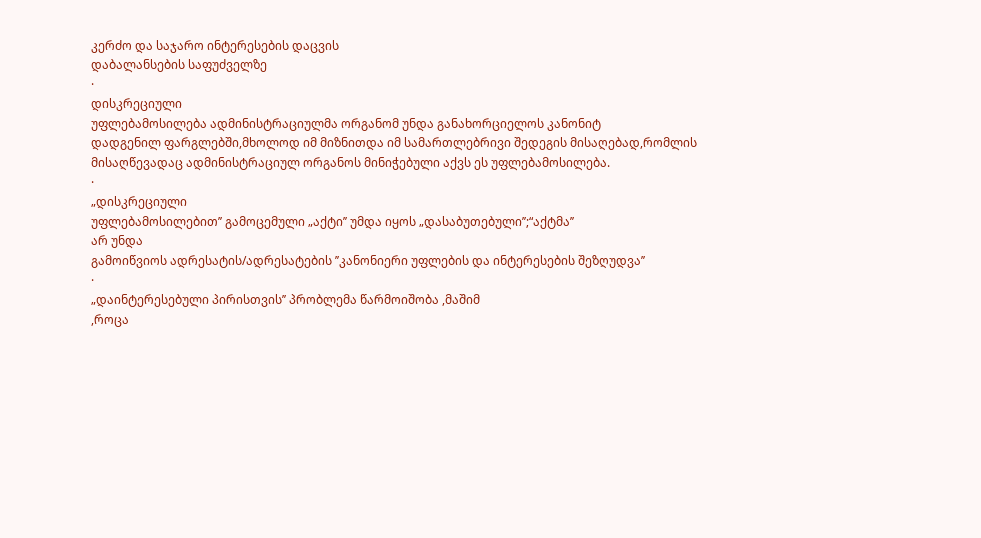კერძო და საჯარო ინტერესების დაცვის
დაბალანსების საფუძველზე
·
დისკრეციული
უფლებამოსილება ადმინისტრაციულმა ორგანომ უნდა განახორციელოს კანონიტ
დადგენილ ფარგლებში,მხოლოდ იმ მიზნითდა იმ სამართლებრივი შედეგის მისაღებად,რომლის
მისაღწევადაც ადმინისტრაციულ ორგანოს მინიჭებული აქვს ეს უფლებამოსილება.
·
„დისკრეციული
უფლებამოსილებით’’ გამოცემული „აქტი’’ უმდა იყოს „დასაბუთებული’’;“აქტმა’’
არ უნდა
გამოიწვიოს ადრესატის/ადრესატების ’’კანონიერი უფლების და ინტერესების შეზღუდვა’’
·
„დაინტერესებული პირისთვის’’ პრობლემა წარმოიშობა ,მაშიმ
,როცა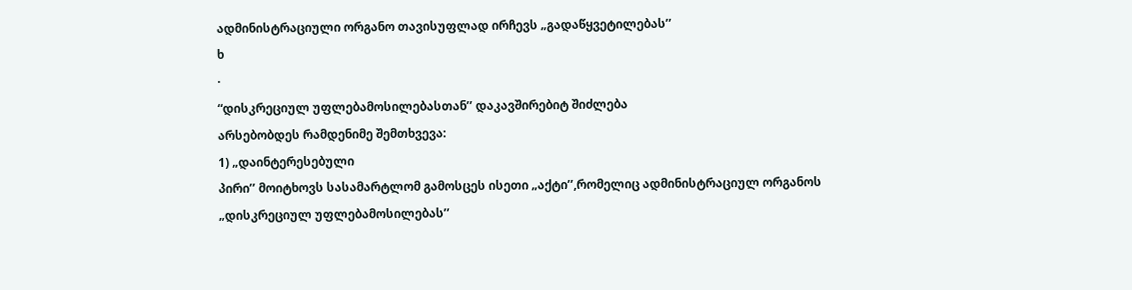ადმინისტრაციული ორგანო თავისუფლად ირჩევს „გადაწყვეტილებას’’
ხ
·
“დისკრეციულ უფლებამოსილებასთან’’ დაკავშირებიტ შიძლება
არსებობდეს რამდენიმე შემთხვევა:
1) „დაინტერესებული
პირი’’ მოიტხოვს სასამარტლომ გამოსცეს ისეთი „აქტი’’,რომელიც ადმინისტრაციულ ორგანოს
„დისკრეციულ უფლებამოსილებას’’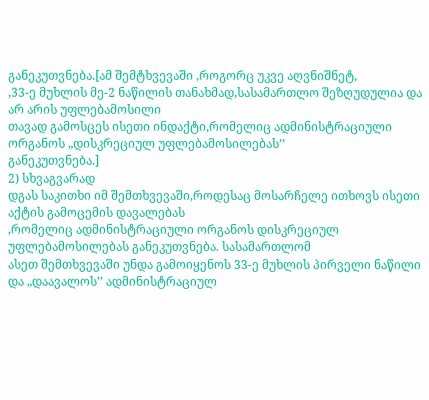განეკუთვნება.[ამ შემტხვევაში ,როგორც უკვე აღვნიშნეტ,
,33-ე მუხლის მე-2 ნაწილის თანახმად,სასამართლო შეზღუდულია და არ არის უფლებამოსილი
თავად გამოსცეს ისეთი ინდაქტი,რომელიც ადმინისტრაციული ორგანოს „დისკრეციულ უფლებამოსილებას’’
განეკუთვნება.]
2) სხვაგვარად
დგას საკითხი იმ შემთხვევაში,როდესაც მოსარჩელე ითხოვს ისეთი აქტის გამოცემის დავალებას
,რომელიც ადმინისტრაციული ორგანოს დისკრეციულ უფლებამოსილებას განეკუთვნება. სასამართლომ
ასეთ შემთხვევაში უნდა გამოიყენოს 33-ე მუხლის პირველი ნაწილი და „დაავალოს’’ ადმინისტრაციულ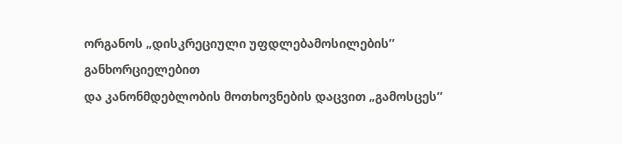ორგანოს „დისკრეციული უფდლებამოსილების’’ განხორციელებით
და კანონმდებლობის მოთხოვნების დაცვით „გამოსცეს’’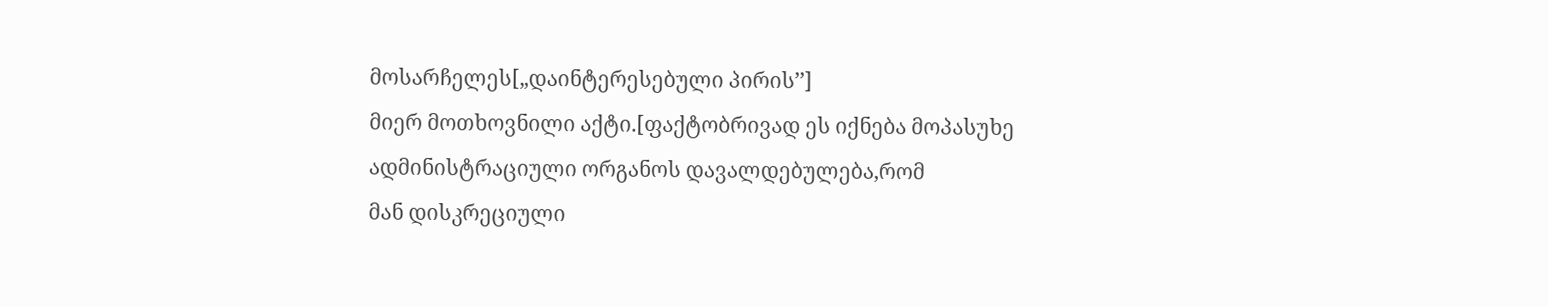მოსარჩელეს[„დაინტერესებული პირის’’]
მიერ მოთხოვნილი აქტი.[ფაქტობრივად ეს იქნება მოპასუხე ადმინისტრაციული ორგანოს დავალდებულება,რომ
მან დისკრეციული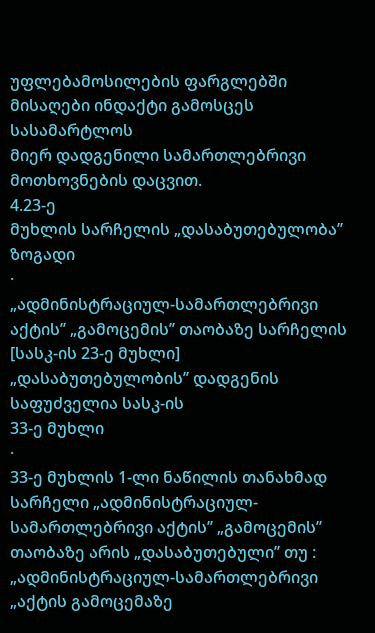უფლებამოსილების ფარგლებში მისაღები ინდაქტი გამოსცეს სასამარტლოს
მიერ დადგენილი სამართლებრივი მოთხოვნების დაცვით.
4.23-ე
მუხლის სარჩელის „დასაბუთებულობა’’
ზოგადი
·
„ადმინისტრაციულ-სამართლებრივი აქტის’’ „გამოცემის’’ თაობაზე სარჩელის
[სასკ-ის 23-ე მუხლი]
„დასაბუთებულობის’’ დადგენის საფუძველია სასკ-ის
33-ე მუხლი
·
33-ე მუხლის 1-ლი ნაწილის თანახმად
სარჩელი „ადმინისტრაციულ-სამართლებრივი აქტის’’ „გამოცემის’’ თაობაზე არის „დასაბუთებული’’ თუ :
„ადმინისტრაციულ-სამართლებრივი
„აქტის გამოცემაზე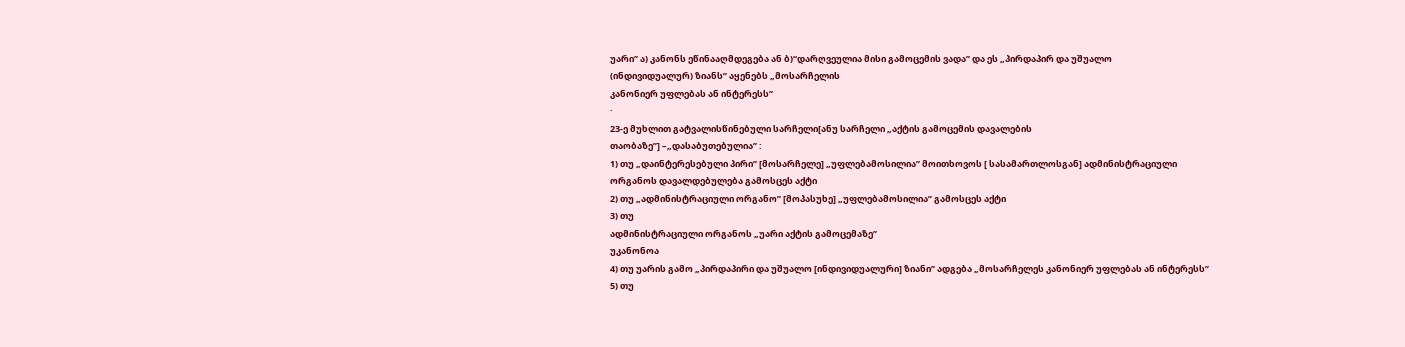უარი’’ ა) კანონს ეწინააღმდეგება ან ბ)“დარღვეულია მისი გამოცემის ვადა’’ და ეს „პირდაპირ და უშუალო
(ინდივიდუალურ) ზიანს’’ აყენებს „მოსარჩელის
კანონიერ უფლებას ან ინტერესს’’
·
23-ე მუხლით გატვალისწინებული სარჩელი[ანუ სარჩელი „აქტის გამოცემის დავალების
თაობაზე’’] –„დასაბუთებულია’’ :
1) თუ „დაინტერესებული პირი’’ [მოსარჩელე] „უფლებამოსილია’’ მოითხოვოს [ სასამართლოსგან] ადმინისტრაციული
ორგანოს დავალდებულება გამოსცეს აქტი
2) თუ „ადმინისტრაციული ორგანო’’ [მოპასუხე] „უფლებამოსილია’’ გამოსცეს აქტი
3) თუ
ადმინისტრაციული ორგანოს „უარი აქტის გამოცემაზე’’
უკანონოა
4) თუ უარის გამო „პირდაპირი და უშუალო [ინდივიდუალური] ზიანი’’ ადგება „მოსარჩელეს კანონიერ უფლებას ან ინტერესს’’
5) თუ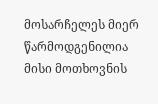მოსარჩელეს მიერ წარმოდგენილია
მისი მოთხოვნის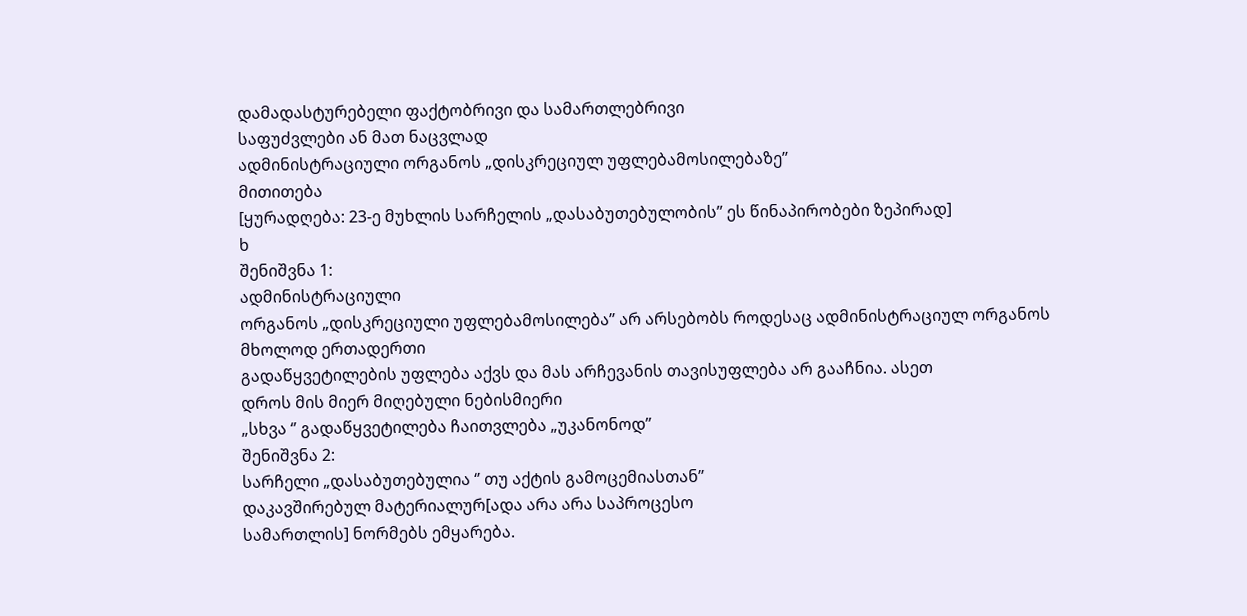დამადასტურებელი ფაქტობრივი და სამართლებრივი
საფუძვლები ან მათ ნაცვლად
ადმინისტრაციული ორგანოს „დისკრეციულ უფლებამოსილებაზე’’
მითითება
[ყურადღება: 23-ე მუხლის სარჩელის „დასაბუთებულობის’’ ეს წინაპირობები ზეპირად]
ხ
შენიშვნა 1:
ადმინისტრაციული
ორგანოს „დისკრეციული უფლებამოსილება’’ არ არსებობს როდესაც ადმინისტრაციულ ორგანოს
მხოლოდ ერთადერთი
გადაწყვეტილების უფლება აქვს და მას არჩევანის თავისუფლება არ გააჩნია. ასეთ
დროს მის მიერ მიღებული ნებისმიერი
„სხვა ‘’ გადაწყვეტილება ჩაითვლება „უკანონოდ’’
შენიშვნა 2:
სარჩელი „დასაბუთებულია ‘’ თუ აქტის გამოცემიასთან’’
დაკავშირებულ მატერიალურ[ადა არა არა საპროცესო
სამართლის] ნორმებს ემყარება.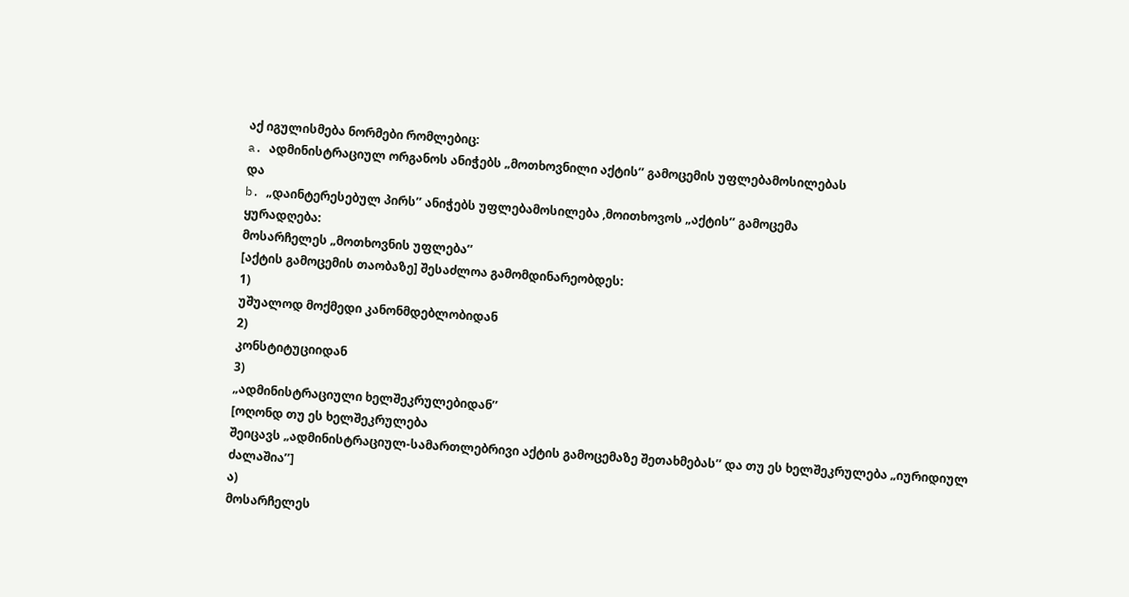აქ იგულისმება ნორმები რომლებიც:
a. ადმინისტრაციულ ორგანოს ანიჭებს „მოთხოვნილი აქტის’’ გამოცემის უფლებამოსილებას
და
b. „დაინტერესებულ პირს’’ ანიჭებს უფლებამოსილება ,მოითხოვოს „აქტის’’ გამოცემა
ყურადღება:
მოსარჩელეს „მოთხოვნის უფლება’’
[აქტის გამოცემის თაობაზე] შესაძლოა გამომდინარეობდეს:
1)
უშუალოდ მოქმედი კანონმდებლობიდან
2)
კონსტიტუციიდან
3)
„ადმინისტრაციული ხელშეკრულებიდან’’
[ოღონდ თუ ეს ხელშეკრულება
შეიცავს „ადმინისტრაციულ-სამართლებრივი აქტის გამოცემაზე შეთახმებას’’ და თუ ეს ხელშეკრულება „იურიდიულ ძალაშია’’]
ა)
მოსარჩელეს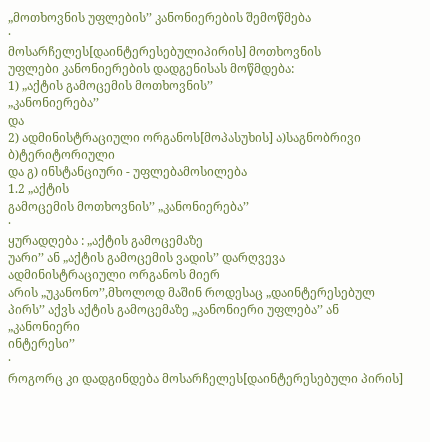„მოთხოვნის უფლების’’ კანონიერების შემოწმება
·
მოსარჩელეს[დაინტერესებულიპირის] მოთხოვნის
უფლები კანონიერების დადგენისას მოწმდება:
1) „აქტის გამოცემის მოთხოვნის’’
„კანონიერება’’
და
2) ადმინისტრაციული ორგანოს[მოპასუხის] ა)საგნობრივი ბ)ტერიტორიული
და გ) ინსტანციური - უფლებამოსილება
1.2 „აქტის
გამოცემის მოთხოვნის’’ „კანონიერება’’
·
ყურადღება : „აქტის გამოცემაზე
უარი’’ ან „აქტის გამოცემის ვადის’’ დარღვევა ადმინისტრაციული ორგანოს მიერ
არის „უკანონო’’,მხოლოდ მაშინ როდესაც „დაინტერესებულ
პირს’’ აქვს აქტის გამოცემაზე „კანონიერი უფლება’’ ან „კანონიერი
ინტერესი’’
·
როგორც კი დადგინდება მოსარჩელეს[დაინტერესებული პირის]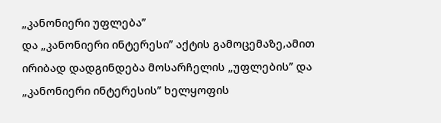„კანონიერი უფლება’’
და „კანონიერი ინტერესი’’ აქტის გამოცემაზე,ამით ირიბად დადგინდება მოსარჩელის „უფლების’’ და „კანონიერი ინტერესის’’ ხელყოფის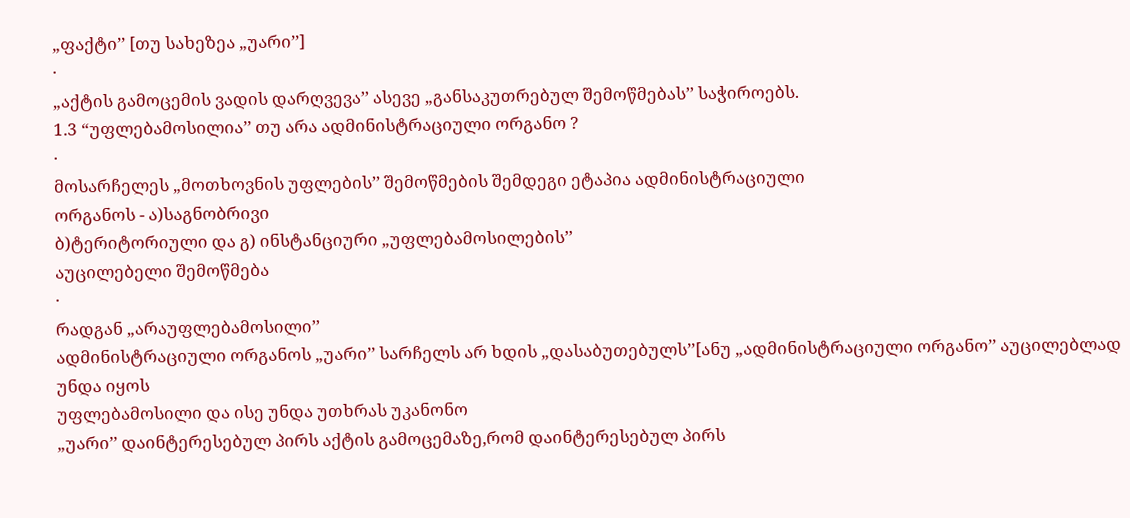„ფაქტი’’ [თუ სახეზეა „უარი’’]
·
„აქტის გამოცემის ვადის დარღვევა’’ ასევე „განსაკუთრებულ შემოწმებას’’ საჭიროებს.
1.3 “უფლებამოსილია’’ თუ არა ადმინისტრაციული ორგანო ?
·
მოსარჩელეს „მოთხოვნის უფლების’’ შემოწმების შემდეგი ეტაპია ადმინისტრაციული
ორგანოს - ა)საგნობრივი
ბ)ტერიტორიული და გ) ინსტანციური „უფლებამოსილების’’
აუცილებელი შემოწმება
·
რადგან „არაუფლებამოსილი’’
ადმინისტრაციული ორგანოს „უარი’’ სარჩელს არ ხდის „დასაბუთებულს’’[ანუ „ადმინისტრაციული ორგანო’’ აუცილებლად უნდა იყოს
უფლებამოსილი და ისე უნდა უთხრას უკანონო
„უარი’’ დაინტერესებულ პირს აქტის გამოცემაზე,რომ დაინტერესებულ პირს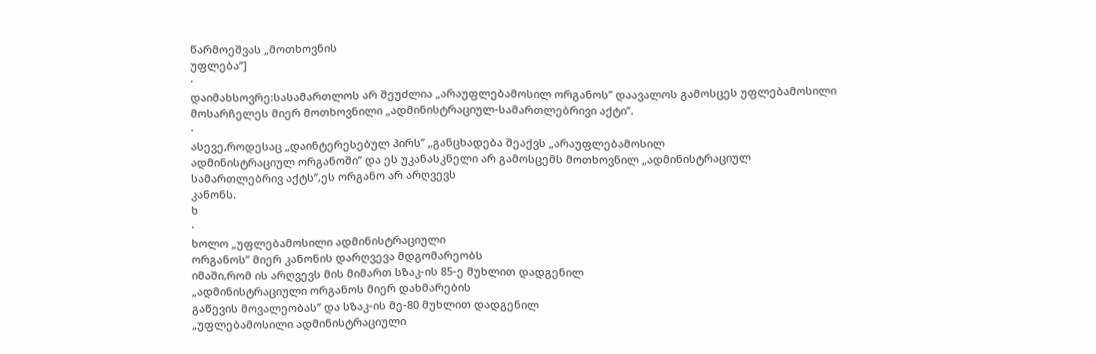წარმოეშვას „მოთხოვნის
უფლება’’]
·
დაიმახსოვრე:სასამართლოს არ შეუძლია „არაუფლებამოსილ ორგანოს’’ დაავალოს გამოსცეს უფლებამოსილი მოსარჩელეს მიერ მოთხოვნილი „ადმინისტრაციულ-სამართლებრივი აქტი’’.
·
ასევე,როდესაც „დაინტერესებულ პირს’’ „განცხადება შეაქვს „არაუფლებამოსილ
ადმინისტრაციულ ორგანოში’’ და ეს უკანასკნელი არ გამოსცემს მოთხოვნილ „ადმინისტრაციულ
სამართლებრივ აქტს’’,ეს ორგანო არ არღვევს
კანონს.
ხ
·
ხოლო „უფლებამოსილი ადმინისტრაციული
ორგანოს’’ მიერ კანონის დარღვევა მდგომარეობს
იმაში,რომ ის არღვევს მის მიმართ სზაკ-ის 85-ე მუხლით დადგენილ
„ადმინისტრაციული ორგანოს მიერ დახმარების
გაწევის მოვალეობას’’ და სზაკ-ის მე-80 მუხლით დადგენილ
„უფლებამოსილი ადმინისტრაციული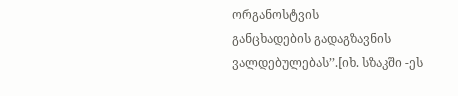ორგანოსტვის
განცხადების გადაგზავნის ვალდებულებას’’.[იხ. სზაკში -ეს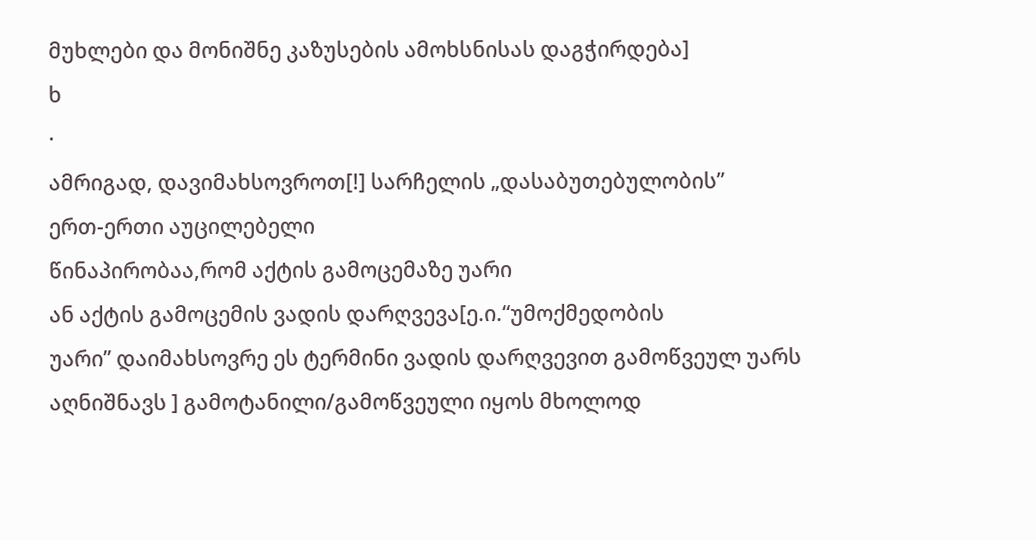მუხლები და მონიშნე კაზუსების ამოხსნისას დაგჭირდება]
ხ
·
ამრიგად, დავიმახსოვროთ[!] სარჩელის „დასაბუთებულობის’’
ერთ-ერთი აუცილებელი
წინაპირობაა,რომ აქტის გამოცემაზე უარი
ან აქტის გამოცემის ვადის დარღვევა[ე.ი.“უმოქმედობის
უარი’’ დაიმახსოვრე ეს ტერმინი ვადის დარღვევით გამოწვეულ უარს აღნიშნავს ] გამოტანილი/გამოწვეული იყოს მხოლოდ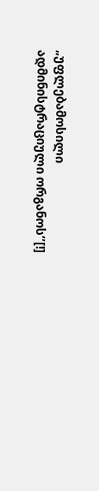„უფლებამოსილი ადმინისტრაციული ორგანოს’’[!]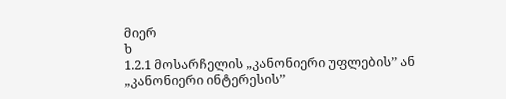მიერ
ხ
1.2.1 მოსარჩელის „კანონიერი უფლების’’ ან „კანონიერი ინტერესის’’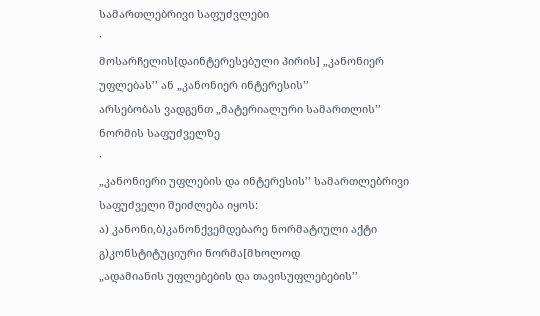სამართლებრივი საფუძვლები
·
მოსარჩელის[დაინტერესებული პირის] „კანონიერ უფლებას’’ ან „კანონიერ ინტერესის’’
არსებობას ვადგენთ „მატერიალური სამართლის’’ ნორმის საფუძველზე
·
„კანონიერი უფლების და ინტერესის’’ სამართლებრივი საფუძველი შეიძლება იყოს:
ა) კანონი,ბ)კანონქვემდებარე ნორმატიული აქტი გ)კონსტიტუციური ნორმა[მხოლოდ
„ადამიანის უფლებების და თავისუფლებების’’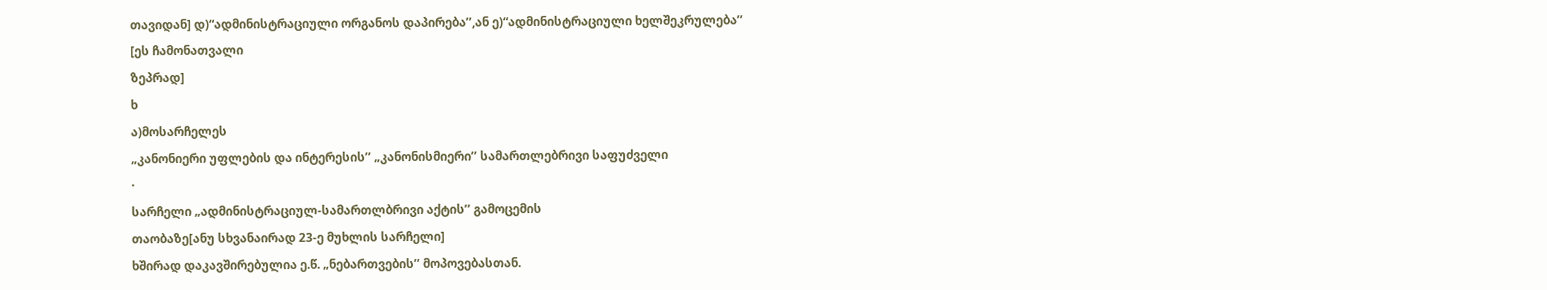თავიდან] დ)“ადმინისტრაციული ორგანოს დაპირება’’,ან ე)“ადმინისტრაციული ხელშეკრულება’’
[ეს ჩამონათვალი
ზეპრად]
ხ
ა)მოსარჩელეს
„კანონიერი უფლების და ინტერესის’’ „კანონისმიერი’’ სამართლებრივი საფუძველი
·
სარჩელი „ადმინისტრაციულ-სამართლბრივი აქტის’’ გამოცემის
თაობაზე[ანუ სხვანაირად 23-ე მუხლის სარჩელი]
ხშირად დაკავშირებულია ე.წ. „ნებართვების’’ მოპოვებასთან.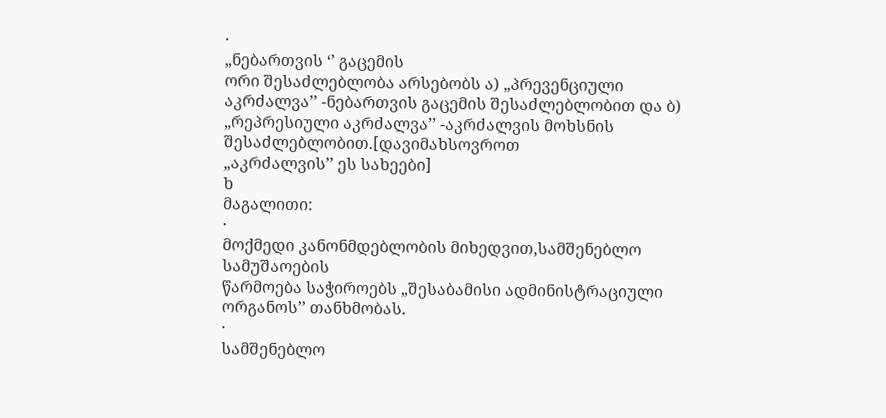·
„ნებართვის ‘’ გაცემის
ორი შესაძლებლობა არსებობს ა) „პრევენციული
აკრძალვა’’ -ნებართვის გაცემის შესაძლებლობით და ბ) „რეპრესიული აკრძალვა’’ -აკრძალვის მოხსნის შესაძლებლობით.[დავიმახსოვროთ
„აკრძალვის’’ ეს სახეები]
ხ
მაგალითი:
·
მოქმედი კანონმდებლობის მიხედვით,სამშენებლო სამუშაოების
წარმოება საჭიროებს „შესაბამისი ადმინისტრაციული ორგანოს’’ თანხმობას.
·
სამშენებლო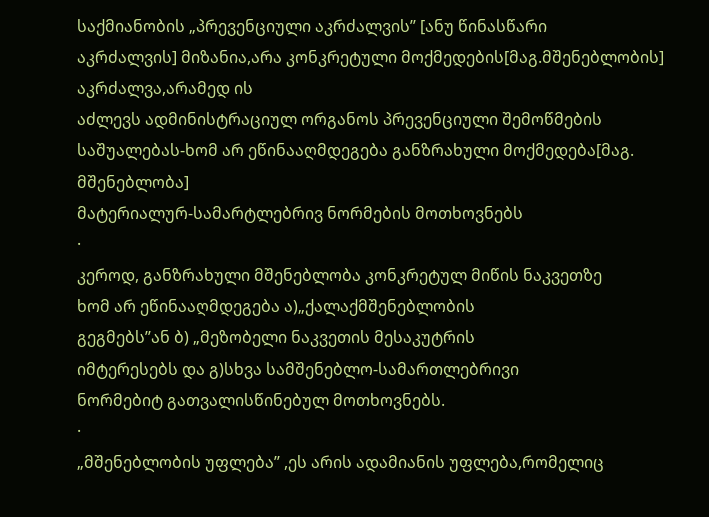საქმიანობის „პრევენციული აკრძალვის’’ [ანუ წინასწარი
აკრძალვის] მიზანია,არა კონკრეტული მოქმედების[მაგ.მშენებლობის] აკრძალვა,არამედ ის
აძლევს ადმინისტრაციულ ორგანოს პრევენციული შემოწმების საშუალებას-ხომ არ ეწინააღმდეგება განზრახული მოქმედება[მაგ. მშენებლობა]
მატერიალურ-სამარტლებრივ ნორმების მოთხოვნებს
·
კეროდ, განზრახული მშენებლობა კონკრეტულ მიწის ნაკვეთზე
ხომ არ ეწინააღმდეგება ა)„ქალაქმშენებლობის
გეგმებს’’ან ბ) „მეზობელი ნაკვეთის მესაკუტრის
იმტერესებს და გ)სხვა სამშენებლო-სამართლებრივი
ნორმებიტ გათვალისწინებულ მოთხოვნებს.
·
„მშენებლობის უფლება’’ ,ეს არის ადამიანის უფლება,რომელიც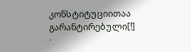კონსტიტუციითაა გარანტირებული[!]
·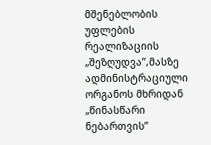მშენებლობის უფლების რეალიზაციის „შეზღუდვა’’,მასზე
ადმინისტრაციული ორგანოს მხრიდან „წინასწარი
ნებართვის’’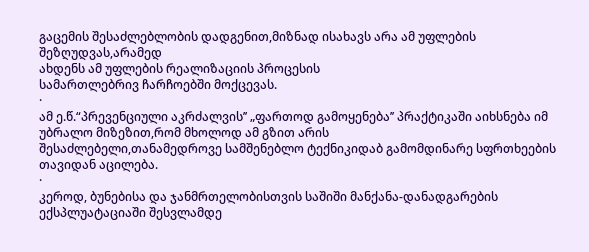გაცემის შესაძლებლობის დადგენით,მიზნად ისახავს არა ამ უფლების შეზღუდვას,არამედ
ახდენს ამ უფლების რეალიზაციის პროცესის
სამართლებრივ ჩარჩოებში მოქცევას.
·
ამ ე.წ.“პრევენციული აკრძალვის’’ „ფართოდ გამოყენება’’ პრაქტიკაში აიხსნება იმ უბრალო მიზეზით,რომ მხოლოდ ამ გზით არის
შესაძლებელი,თანამედროვე სამშენებლო ტექნიკიდაბ გამომდინარე სფრთხეების თავიდან აცილება.
·
კეროდ, ბუნებისა და ჯანმრთელობისთვის საშიში მანქანა-დანადგარების
ექსპლუატაციაში შესვლამდე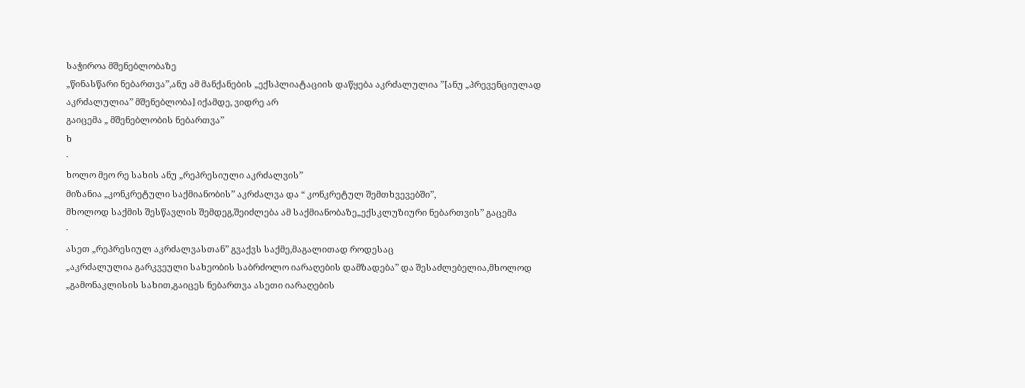საჭიროა მშენებლობაზე
„წინასწარი ნებართვა’’,ანუ ამ მანქანების „ექსპლიატაციის დაწყება აკრძალულია ’’[ანუ „პრევენციულად
აკრძალულია’’ მშენებლობა] იქამდე, ვიდრე არ
გაიცემა „ მშენებლობის ნებართვა’’
ხ
·
ხოლო მეო რე სახის ანუ „რეპრესიული აკრძალვის’’
მიზანია „კონკრეტული საქმიანობის’’ აკრძალვა და “ კონკრეტულ შემთხვევებში’’,
მხოლოდ საქმის შესწავლის შემდეგ,შეიძლება ამ საქმიანობაზე„ექსკლუზიური ნებართვის’’ გაცემა
·
ასეთ „რეპრესიულ აკრძალვასთან’’ გვაქვს საქმე,მაგალითად როდესაც
„აკრძალულია გარკვეული სახეობის საბრძოლო იარაღების დამზადება’’ და შესაძლებელია,მხოლოდ
„გამონაკლისის სახით,გაიცეს ნებართვა ასეთი იარაღების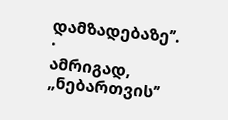დამზადებაზე’’.
·
ამრიგად, „ნებართვის’’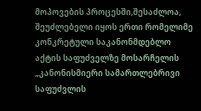მოპოვების პროცესში,შესაძლოა, შეუძლებელი იყოს ერთი რომელიმე კონკრეტული საკანონმდებლო
აქტის საფუძველზე მოსარჩელის „კანონისმიერი სამართლებრივი
საფუძვლის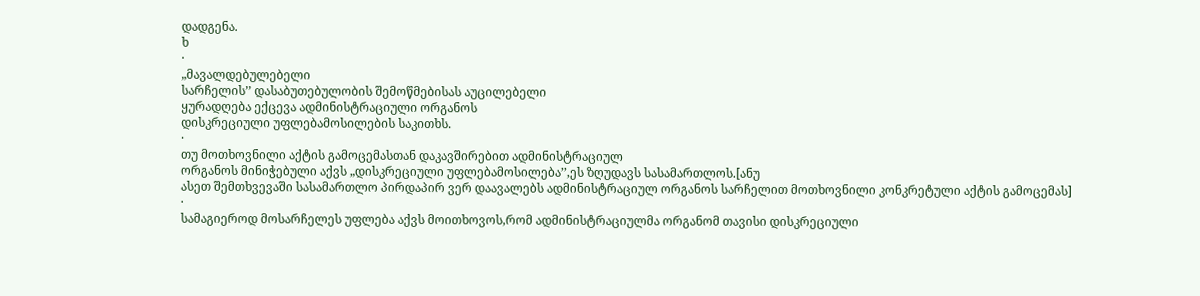დადგენა.
ხ
·
„მავალდებულებელი
სარჩელის’’ დასაბუთებულობის შემოწმებისას აუცილებელი
ყურადღება ექცევა ადმინისტრაციული ორგანოს
დისკრეციული უფლებამოსილების საკითხს.
·
თუ მოთხოვნილი აქტის გამოცემასთან დაკავშირებით ადმინისტრაციულ
ორგანოს მინიჭებული აქვს „დისკრეციული უფლებამოსილება’’,ეს ზღუდავს სასამართლოს.[ანუ
ასეთ შემთხვევაში სასამართლო პირდაპირ ვერ დაავალებს ადმინისტრაციულ ორგანოს სარჩელით მოთხოვნილი კონკრეტული აქტის გამოცემას]
·
სამაგიეროდ მოსარჩელეს უფლება აქვს მოითხოვოს,რომ ადმინისტრაციულმა ორგანომ თავისი დისკრეციული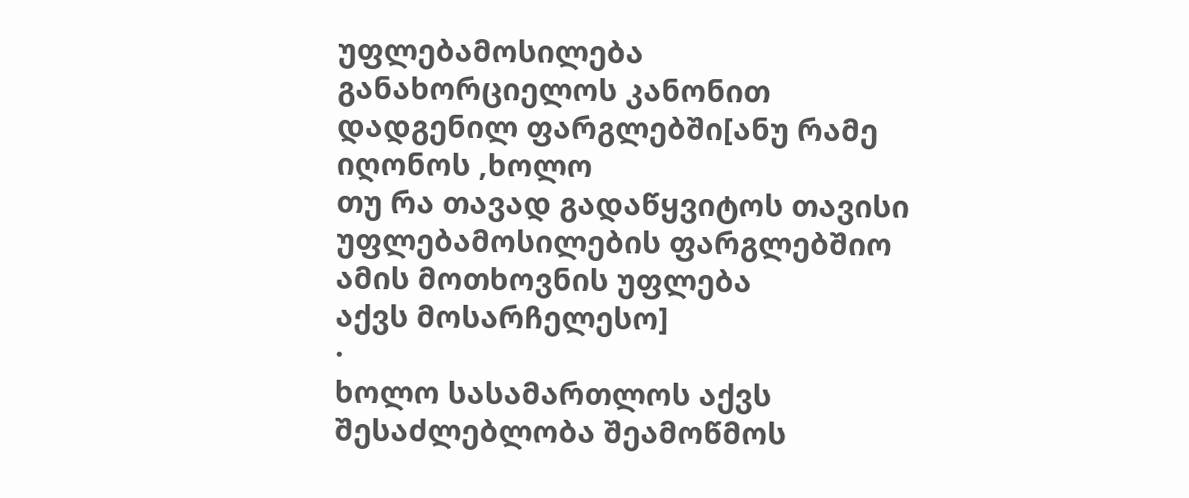უფლებამოსილება განახორციელოს კანონით დადგენილ ფარგლებში[ანუ რამე იღონოს ,ხოლო
თუ რა თავად გადაწყვიტოს თავისი უფლებამოსილების ფარგლებშიო ამის მოთხოვნის უფლება
აქვს მოსარჩელესო]
·
ხოლო სასამართლოს აქვს შესაძლებლობა შეამოწმოს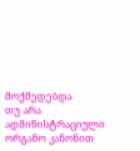მოქმედებდა
თუ არა ადმინისტრაციული ორგანო კანონით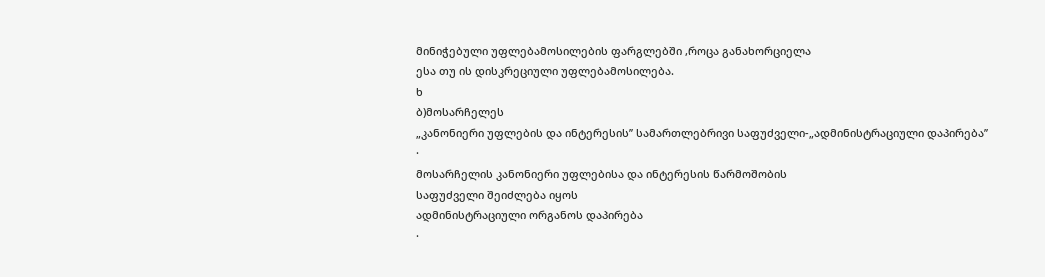მინიჭებული უფლებამოსილების ფარგლებში ,როცა განახორციელა
ესა თუ ის დისკრეციული უფლებამოსილება.
ხ
ბ)მოსარჩელეს
„კანონიერი უფლების და ინტერესის’’ სამართლებრივი საფუძველი-„ადმინისტრაციული დაპირება’’
·
მოსარჩელის კანონიერი უფლებისა და ინტერესის წარმოშობის
საფუძველი შეიძლება იყოს
ადმინისტრაციული ორგანოს დაპირება
·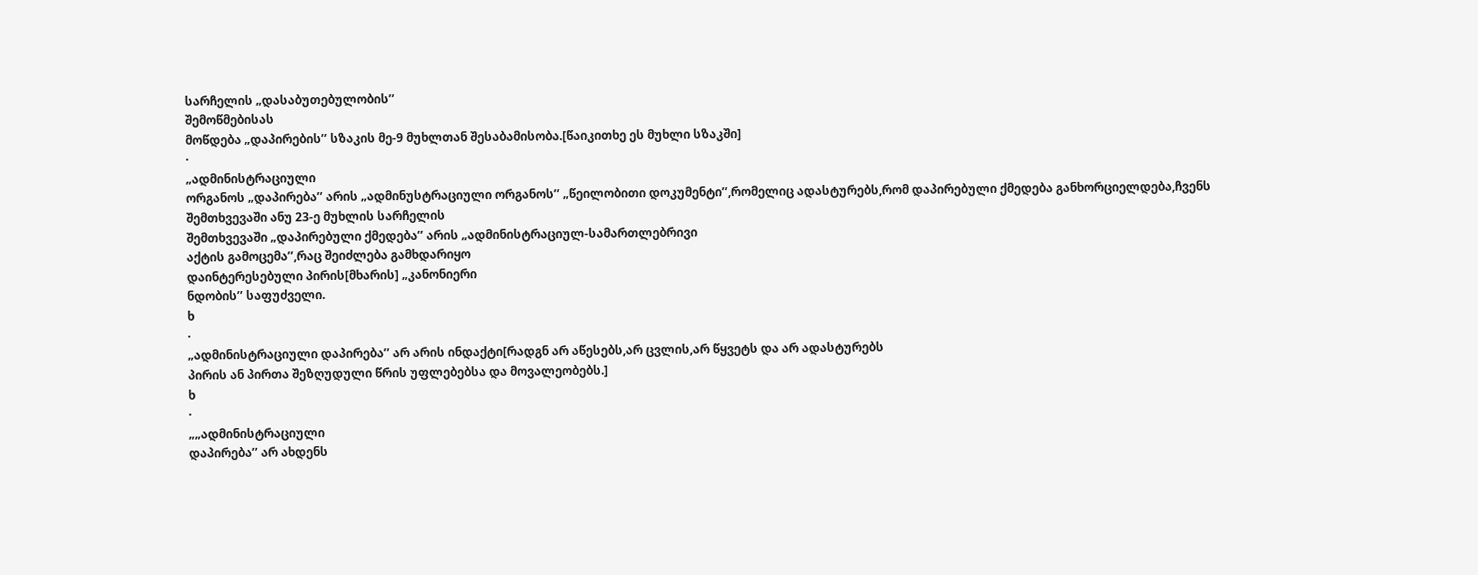სარჩელის „დასაბუთებულობის’’
შემოწმებისას
მოწდება „დაპირების’’ სზაკის მე-9 მუხლთან შესაბამისობა.[წაიკითხე ეს მუხლი სზაკში]
·
„ადმინისტრაციული
ორგანოს „დაპირება’’ არის „ადმინუსტრაციული ორგანოს’’ „წეილობითი დოკუმენტი’’,რომელიც ადასტურებს,რომ დაპირებული ქმედება განხორციელდება,ჩვენს შემთხვევაში ანუ 23-ე მუხლის სარჩელის
შემთხვევაში „დაპირებული ქმედება’’ არის „ადმინისტრაციულ-სამართლებრივი
აქტის გამოცემა’’,რაც შეიძლება გამხდარიყო
დაინტერესებული პირის[მხარის] „კანონიერი
ნდობის’’ საფუძველი.
ხ
·
„ადმინისტრაციული დაპირება’’ არ არის ინდაქტი[რადგნ არ აწესებს,არ ცვლის,არ წყვეტს და არ ადასტურებს
პირის ან პირთა შეზღუდული წრის უფლებებსა და მოვალეობებს.]
ხ
·
„„ადმინისტრაციული
დაპირება’’ არ ახდენს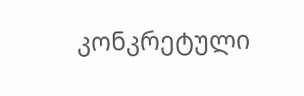კონკრეტული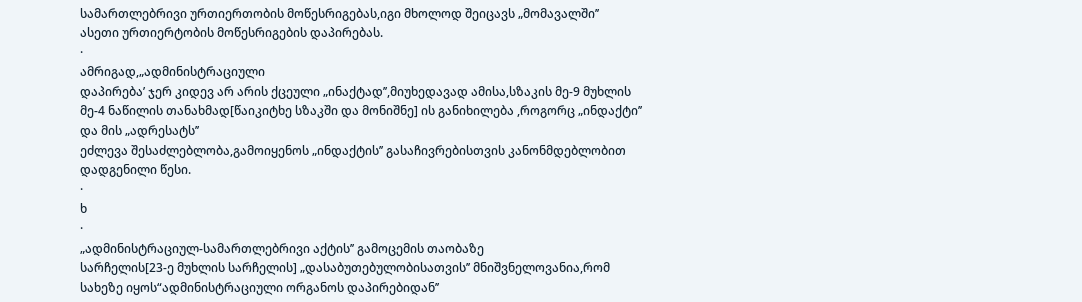სამართლებრივი ურთიერთობის მოწესრიგებას,იგი მხოლოდ შეიცავს „მომავალში’’
ასეთი ურთიერტობის მოწესრიგების დაპირებას.
·
ამრიგად,„ადმინისტრაციული
დაპირება’ ჯერ კიდევ არ არის ქცეული „ინაქტად’’,მიუხედავად ამისა,სზაკის მე-9 მუხლის
მე-4 ნაწილის თანახმად[წაიკიტხე სზაკში და მონიშნე] ის განიხილება ,როგორც „ინდაქტი’’ და მის „ადრესატს’’
ეძლევა შესაძლებლობა,გამოიყენოს „ინდაქტის’’ გასაჩივრებისთვის კანონმდებლობით
დადგენილი წესი.
·
ხ
·
„ადმინისტრაციულ-სამართლებრივი აქტის’’ გამოცემის თაობაზე
სარჩელის[23-ე მუხლის სარჩელის] „დასაბუთებულობისათვის’’ მნიშვნელოვანია,რომ
სახეზე იყოს“ადმინისტრაციული ორგანოს დაპირებიდან’’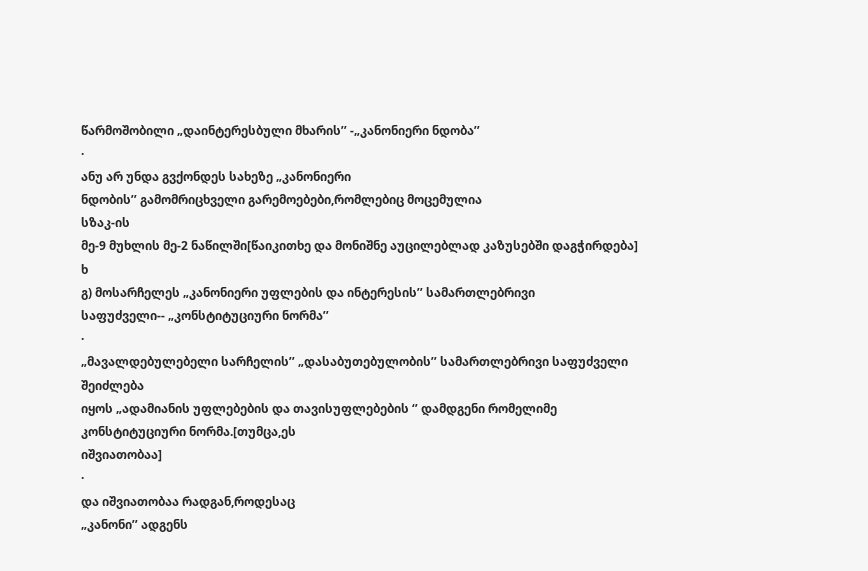წარმოშობილი „დაინტერესბული მხარის’’ -„კანონიერი ნდობა’’
·
ანუ არ უნდა გვქონდეს სახეზე „კანონიერი
ნდობის’’ გამომრიცხველი გარემოებები,რომლებიც მოცემულია
სზაკ-ის
მე-9 მუხლის მე-2 ნაწილში[წაიკითხე და მონიშნე აუცილებლად კაზუსებში დაგჭირდება]
ხ
გ) მოსარჩელეს „კანონიერი უფლების და ინტერესის’’ სამართლებრივი
საფუძველი-- „კონსტიტუციური ნორმა’’
·
„მავალდებულებელი სარჩელის’’ „დასაბუთებულობის’’ სამართლებრივი საფუძველი შეიძლება
იყოს „ადამიანის უფლებების და თავისუფლებების ‘’ დამდგენი რომელიმე კონსტიტუციური ნორმა.[თუმცა,ეს
იშვიათობაა]
·
და იშვიათობაა რადგან,როდესაც
„კანონი’’ ადგენს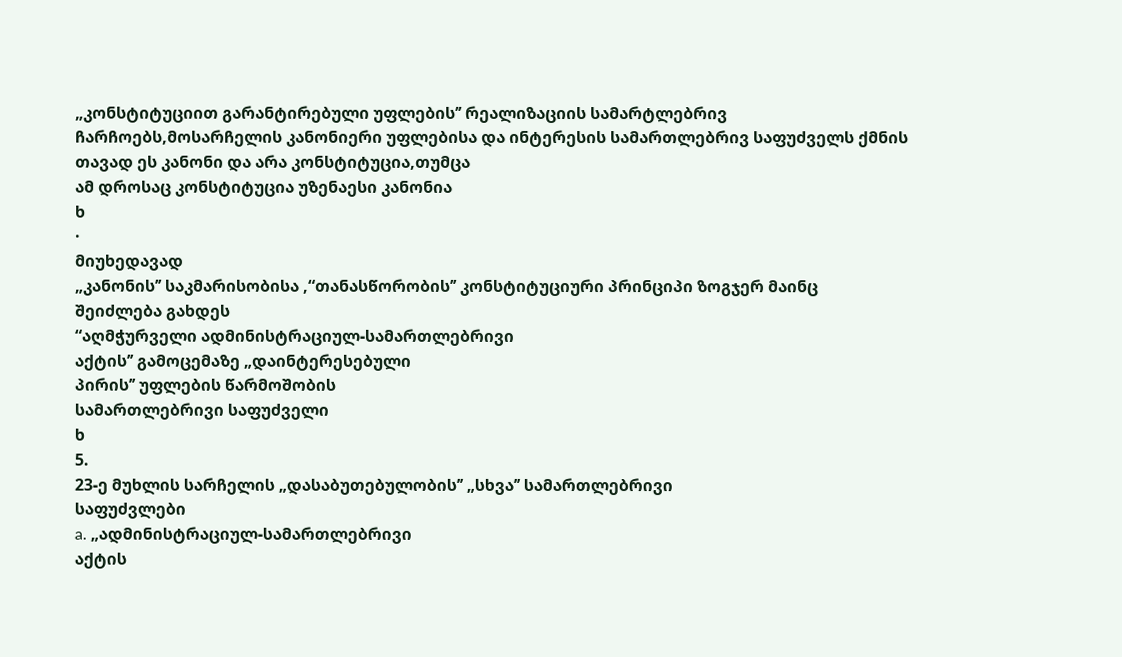„კონსტიტუციით გარანტირებული უფლების’’ რეალიზაციის სამარტლებრივ
ჩარჩოებს,მოსარჩელის კანონიერი უფლებისა და ინტერესის სამართლებრივ საფუძველს ქმნის
თავად ეს კანონი და არა კონსტიტუცია,თუმცა
ამ დროსაც კონსტიტუცია უზენაესი კანონია
ხ
·
მიუხედავად
„კანონის’’ საკმარისობისა ,“თანასწორობის’’ კონსტიტუციური პრინციპი ზოგჯერ მაინც
შეიძლება გახდეს
“აღმჭურველი ადმინისტრაციულ-სამართლებრივი
აქტის’’ გამოცემაზე „დაინტერესებული
პირის’’ უფლების წარმოშობის
სამართლებრივი საფუძველი
ხ
5.
23-ე მუხლის სარჩელის „დასაბუთებულობის’’ „სხვა’’ სამართლებრივი
საფუძვლები
a. „ადმინისტრაციულ-სამართლებრივი
აქტის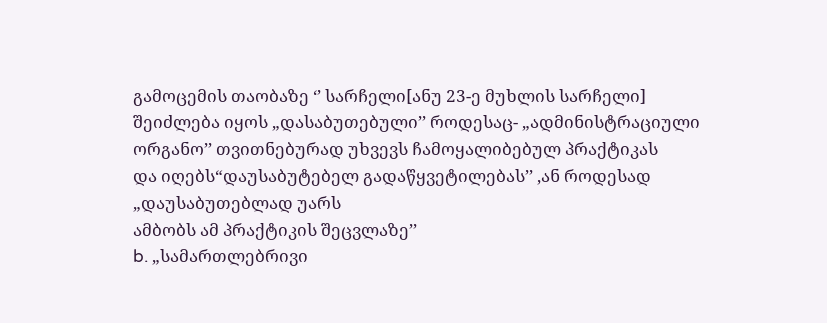გამოცემის თაობაზე ‘’ სარჩელი[ანუ 23-ე მუხლის სარჩელი] შეიძლება იყოს „დასაბუთებული’’ როდესაც- „ადმინისტრაციული ორგანო’’ თვითნებურად უხვევს ჩამოყალიბებულ პრაქტიკას
და იღებს“დაუსაბუტებელ გადაწყვეტილებას’’ ,ან როდესად „დაუსაბუთებლად უარს
ამბობს ამ პრაქტიკის შეცვლაზე’’
b. „სამართლებრივი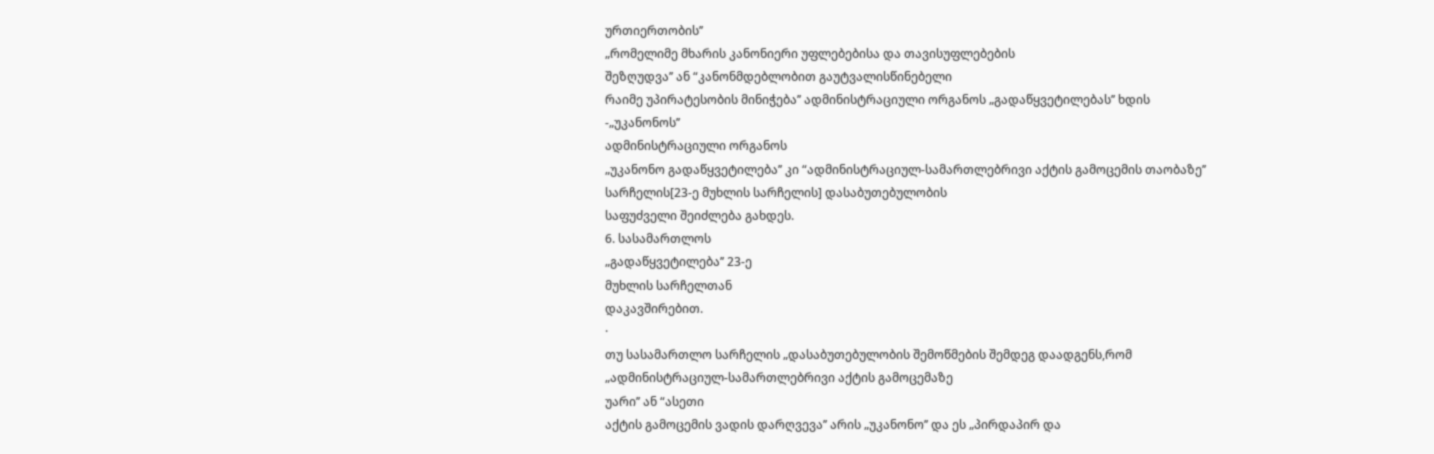ურთიერთობის’’
„რომელიმე მხარის კანონიერი უფლებებისა და თავისუფლებების
შეზღუდვა’’ ან “კანონმდებლობით გაუტვალისწინებელი
რაიმე უპირატესობის მინიჭება’’ ადმინისტრაციული ორგანოს „გადაწყვეტილებას’’ ხდის -„უკანონოს’’
ადმინისტრაციული ორგანოს
„უკანონო გადაწყვეტილება’’ კი “ადმინისტრაციულ-სამართლებრივი აქტის გამოცემის თაობაზე’’ სარჩელის[23-ე მუხლის სარჩელის] დასაბუთებულობის
საფუძველი შეიძლება გახდეს.
6. სასამართლოს
„გადაწყვეტილება’’ 23-ე
მუხლის სარჩელთან
დაკავშირებით.
·
თუ სასამართლო სარჩელის „დასაბუთებულობის შემოწმების შემდეგ დაადგენს,რომ
„ადმინისტრაციულ-სამართლებრივი აქტის გამოცემაზე
უარი’’ ან “ასეთი
აქტის გამოცემის ვადის დარღვევა’’ არის „უკანონო’’ და ეს „პირდაპირ და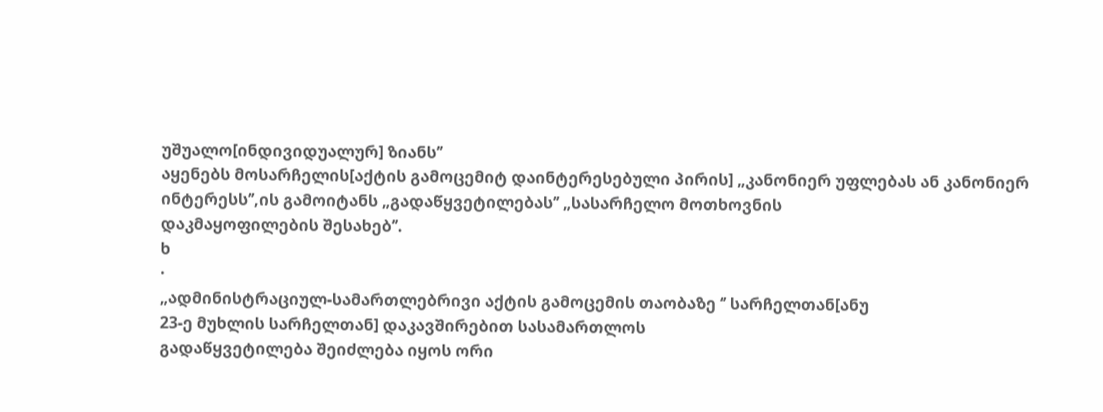უშუალო[ინდივიდუალურ] ზიანს’’
აყენებს მოსარჩელის[აქტის გამოცემიტ დაინტერესებული პირის] „კანონიერ უფლებას ან კანონიერ ინტერესს’’,ის გამოიტანს „გადაწყვეტილებას’’ „სასარჩელო მოთხოვნის
დაკმაყოფილების შესახებ’’.
ხ
·
„ადმინისტრაციულ-სამართლებრივი აქტის გამოცემის თაობაზე ‘’ სარჩელთან[ანუ
23-ე მუხლის სარჩელთან] დაკავშირებით სასამართლოს
გადაწყვეტილება შეიძლება იყოს ორი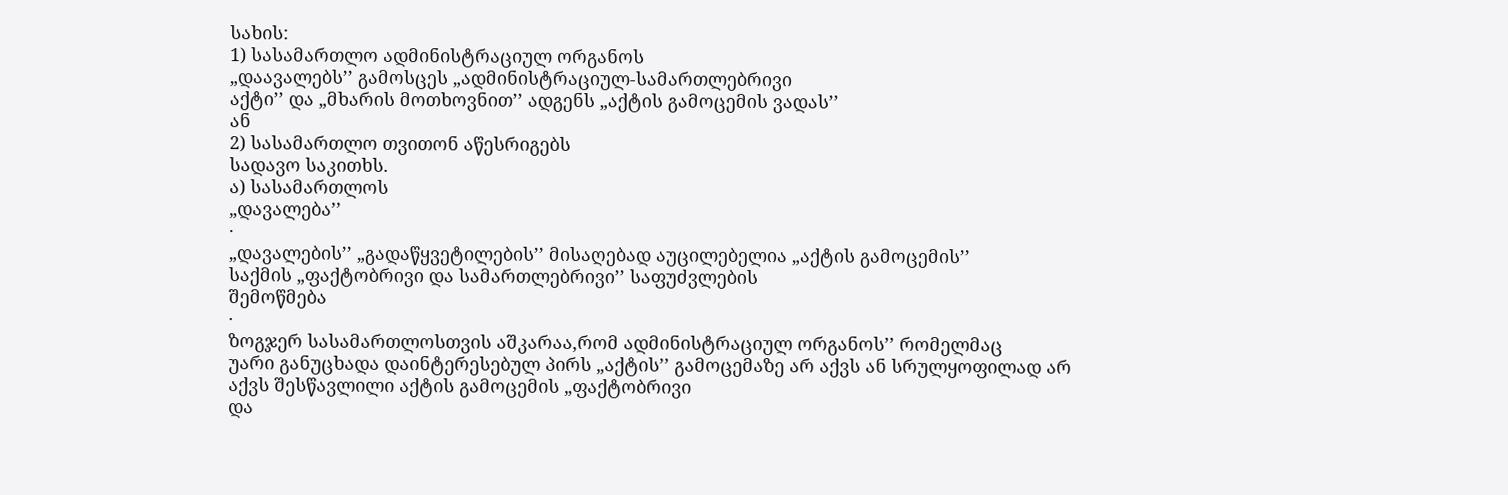სახის:
1) სასამართლო ადმინისტრაციულ ორგანოს
„დაავალებს’’ გამოსცეს „ადმინისტრაციულ-სამართლებრივი
აქტი’’ და „მხარის მოთხოვნით’’ ადგენს „აქტის გამოცემის ვადას’’
ან
2) სასამართლო თვითონ აწესრიგებს
სადავო საკითხს.
ა) სასამართლოს
„დავალება’’
·
„დავალების’’ „გადაწყვეტილების’’ მისაღებად აუცილებელია „აქტის გამოცემის’’
საქმის „ფაქტობრივი და სამართლებრივი’’ საფუძვლების
შემოწმება
·
ზოგჯერ სასამართლოსთვის აშკარაა,რომ ადმინისტრაციულ ორგანოს’’ რომელმაც
უარი განუცხადა დაინტერესებულ პირს „აქტის’’ გამოცემაზე არ აქვს ან სრულყოფილად არ
აქვს შესწავლილი აქტის გამოცემის „ფაქტობრივი
და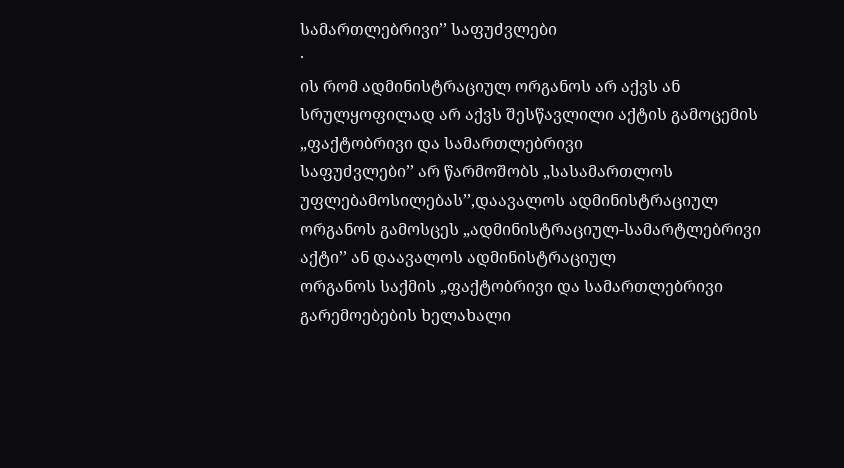სამართლებრივი’’ საფუძვლები
·
ის რომ ადმინისტრაციულ ორგანოს არ აქვს ან სრულყოფილად არ აქვს შესწავლილი აქტის გამოცემის „ფაქტობრივი და სამართლებრივი
საფუძვლები’’ არ წარმოშობს „სასამართლოს უფლებამოსილებას’’,დაავალოს ადმინისტრაციულ
ორგანოს გამოსცეს „ადმინისტრაციულ-სამარტლებრივი აქტი’’ ან დაავალოს ადმინისტრაციულ
ორგანოს საქმის „ფაქტობრივი და სამართლებრივი გარემოებების ხელახალი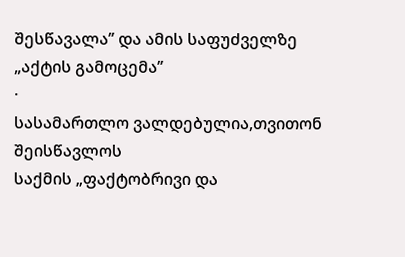შესწავალა’’ და ამის საფუძველზე
„აქტის გამოცემა’’
·
სასამართლო ვალდებულია,თვითონ შეისწავლოს
საქმის „ფაქტობრივი და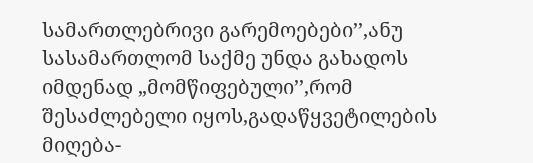სამართლებრივი გარემოებები’’,ანუ
სასამართლომ საქმე უნდა გახადოს იმდენად „მომწიფებული’’,რომ შესაძლებელი იყოს,გადაწყვეტილების მიღება-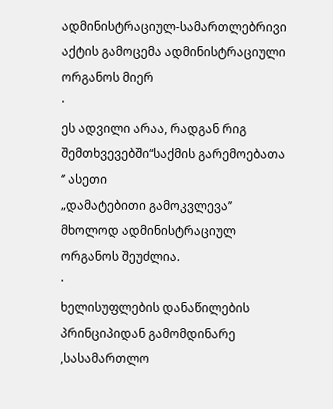ადმინისტრაციულ-სამართლებრივი აქტის გამოცემა ადმინისტრაციული
ორგანოს მიერ
·
ეს ადვილი არაა, რადგან რიგ შემთხვევებში“საქმის გარემოებათა ‘’ ასეთი
„დამატებითი გამოკვლევა’’ მხოლოდ ადმინისტრაციულ ორგანოს შეუძლია.
·
ხელისუფლების დანაწილების პრინციპიდან გამომდინარე ,სასამართლო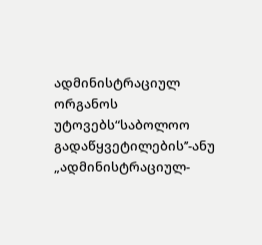ადმინისტრაციულ ორგანოს
უტოვებს“საბოლოო გადაწყვეტილების’’-ანუ „ადმინისტრაციულ-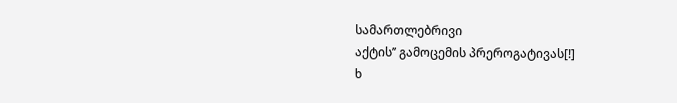სამართლებრივი
აქტის’’ გამოცემის პრეროგატივას[!]
ხ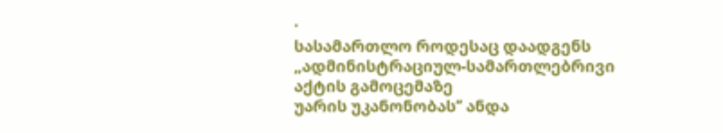·
სასამართლო როდესაც დაადგენს „ადმინისტრაციულ-სამართლებრივი აქტის გამოცემაზე
უარის უკანონობას’’ ანდა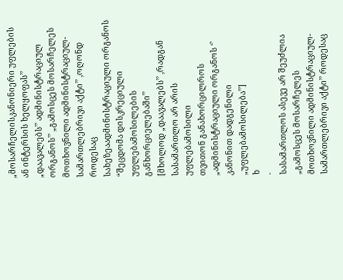„მოსარჩელისკანონიერი უფლების ან ინტერსის ხელყოფას’’ „დაავალებს’’ ადმინისტრაციულ ორგანოს’’ „გამოსცეს მოსარჩელეს მოთხოვნილი ადმინისტრაციულ-სამართლებრივი აქტი’’ ,ოღონდ როდესაც
სახეზეაადმინისტრაციული ორგანოს “შეცდომა დისკრეციული უფლებამოსილების განხორციელებაში’’
[მხოლოდ „დაავალებს’’ ,რადგან სასამართლო არ არის უფლებამოსილი
თვითონ განახორცილროს „ადმინისტრაციული ორგანოს ‘’ კანონით დადგენილი „უფლებამოსილება’’]
ხ
·
სასამართლოს ასევე არ შეუძლია „გამოსცეს მოსარჩელეს მოთხოვნილი ადმინისტრაციულ-სამართლებრივი აქტი’’ როდესაც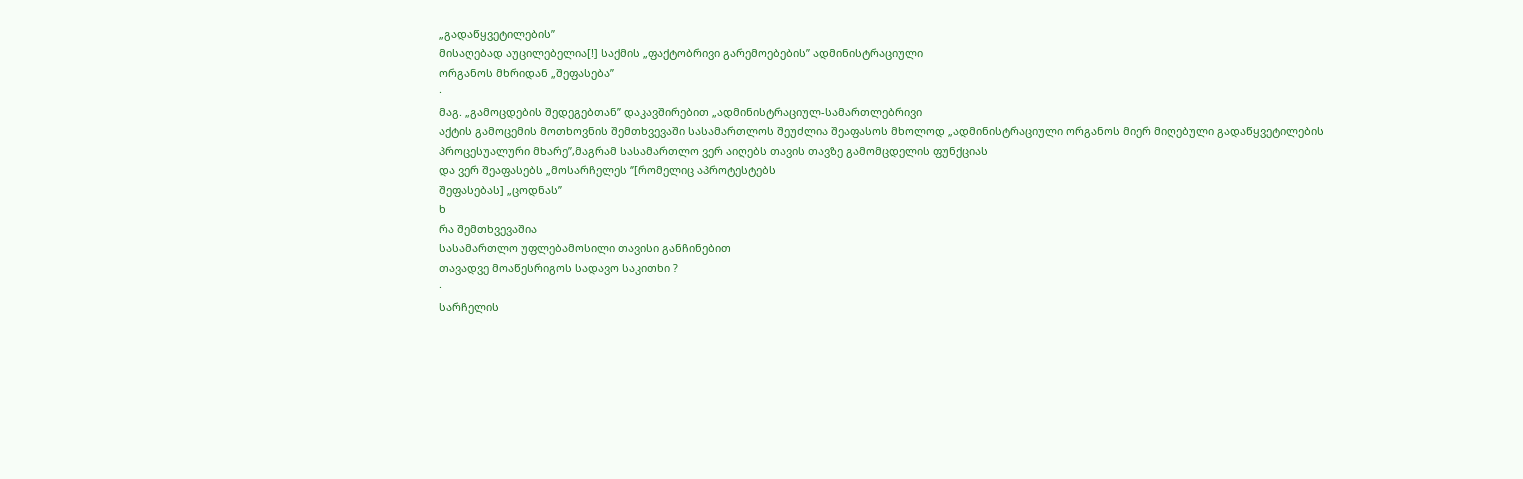„გადაწყვეტილების’’
მისაღებად აუცილებელია[!] საქმის „ფაქტობრივი გარემოებების’’ ადმინისტრაციული
ორგანოს მხრიდან „შეფასება’’
·
მაგ. „გამოცდების შედეგებთან’’ დაკავშირებით „ადმინისტრაციულ-სამართლებრივი
აქტის გამოცემის მოთხოვნის შემთხვევაში სასამართლოს შეუძლია შეაფასოს მხოლოდ „ადმინისტრაციული ორგანოს მიერ მიღებული გადაწყვეტილების
პროცესუალური მხარე’’,მაგრამ სასამართლო ვერ აიღებს თავის თავზე გამომცდელის ფუნქციას
და ვერ შეაფასებს „მოსარჩელეს ‘’[რომელიც აპროტესტებს
შეფასებას] „ცოდნას’’
ხ
რა შემთხვევაშია
სასამართლო უფლებამოსილი თავისი განჩინებით
თავადვე მოაწესრიგოს სადავო საკითხი ?
·
სარჩელის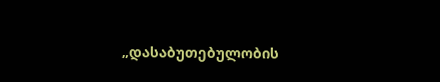„დასაბუთებულობის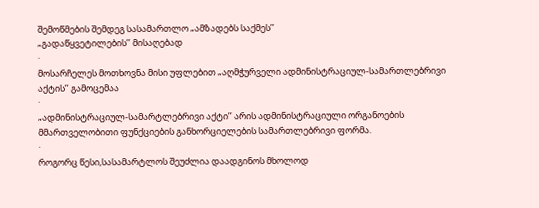შემოწმების შემდეგ სასამართლო „ამზადებს საქმეს’’
„გადაწყვეტილების’’ მისაღებად
·
მოსარჩელეს მოთხოვნა მისი უფლებით „აღმჭურველი ადმინისტრაციულ-სამართლებრივი
აქტის’’ გამოცემაა
·
„ადმინისტრაციულ-სამარტლებრივი აქტი’’ არის ადმინისტრაციული ორგანოების
მმართველობითი ფუნქციების განხორციელების სამართლებრივი ფორმა.
·
როგორც წესი,სასამარტლოს შეუძლია დაადგინოს მხოლოდ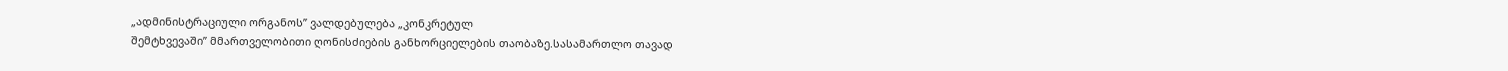„ადმინისტრაციული ორგანოს’’ ვალდებულება „კონკრეტულ
შემტხვევაში’’ მმართველობითი ღონისძიების განხორციელების თაობაზე.სასამართლო თავად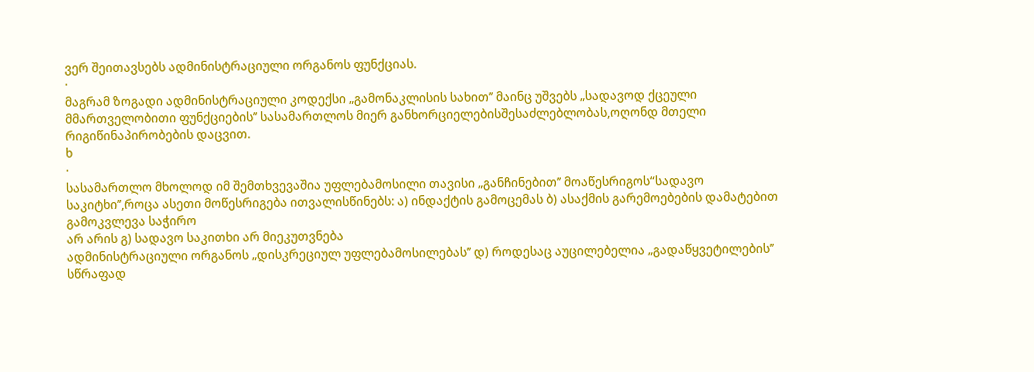ვერ შეითავსებს ადმინისტრაციული ორგანოს ფუნქციას.
·
მაგრამ ზოგადი ადმინისტრაციული კოდექსი „გამონაკლისის სახით’’ მაინც უშვებს „სადავოდ ქცეული
მმართველობითი ფუნქციების’’ სასამართლოს მიერ განხორციელებისშესაძლებლობას,ოღონდ მთელი
რიგიწინაპირობების დაცვით.
ხ
·
სასამართლო მხოლოდ იმ შემთხვევაშია უფლებამოსილი თავისი „განჩინებით’’ მოაწესრიგოს“სადავო
საკიტხი’’,როცა ასეთი მოწესრიგება ითვალისწინებს: ა) ინდაქტის გამოცემას ბ) ასაქმის გარემოებების დამატებით გამოკვლევა საჭირო
არ არის გ) სადავო საკითხი არ მიეკუთვნება
ადმინისტრაციული ორგანოს „დისკრეციულ უფლებამოსილებას’’ დ) როდესაც აუცილებელია „გადაწყვეტილების’’ სწრაფად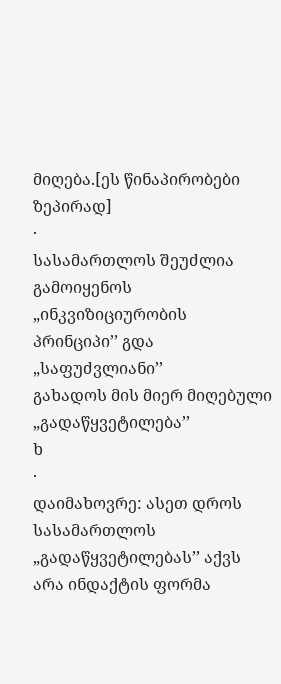მიღება.[ეს წინაპირობები ზეპირად]
·
სასამართლოს შეუძლია გამოიყენოს „ინკვიზიციურობის პრინციპი’’ გდა „საფუძვლიანი’’
გახადოს მის მიერ მიღებული „გადაწყვეტილება’’
ხ
·
დაიმახოვრე: ასეთ დროს სასამართლოს
„გადაწყვეტილებას’’ აქვს არა ინდაქტის ფორმა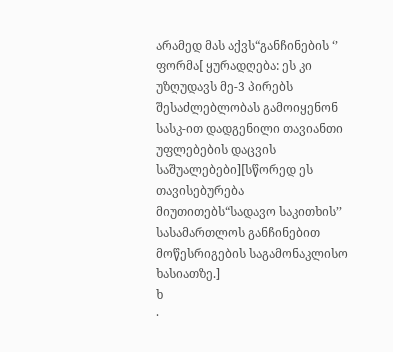არამედ მას აქვს“განჩინების ‘’ ფორმა[ ყურადღება: ეს კი უზღუდავს მე-3 პირებს შესაძლებლობას გამოიყენონ
სასკ-ით დადგენილი თავიანთი უფლებების დაცვის საშუალებები][სწორედ ეს თავისებურება
მიუთითებს“სადავო საკითხის’’ სასამართლოს განჩინებით
მოწესრიგების საგამონაკლისო ხასიათზე.]
ხ
·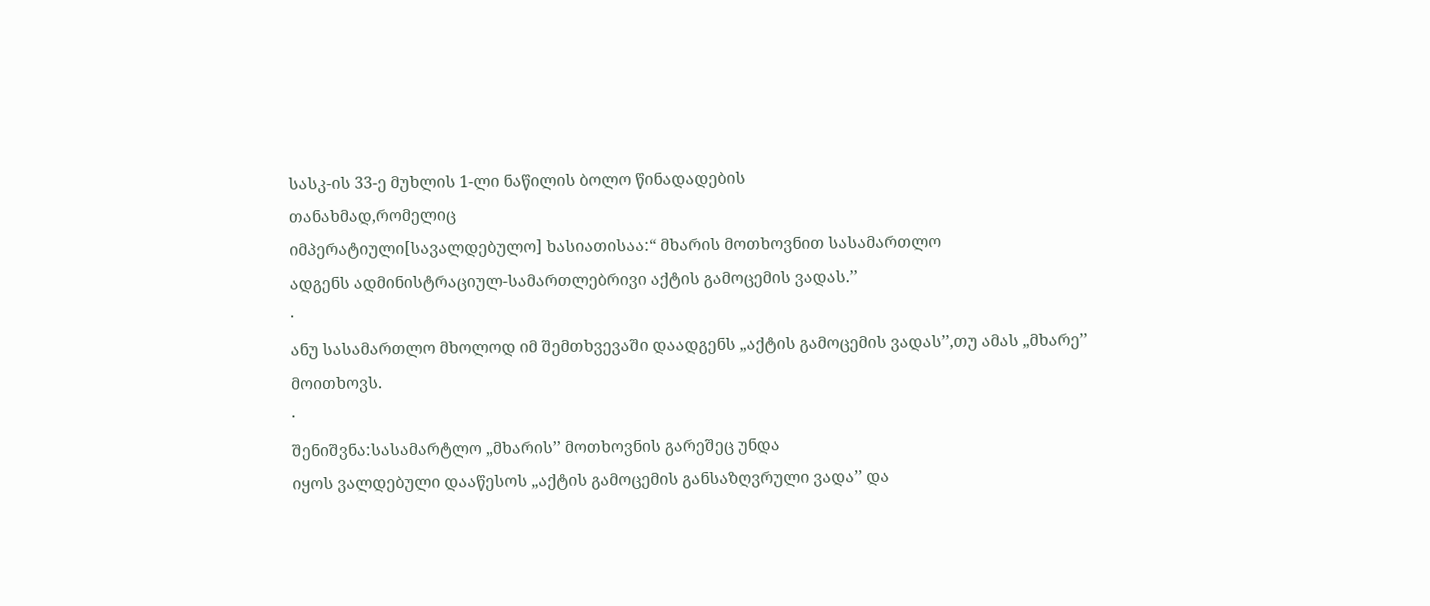სასკ-ის 33-ე მუხლის 1-ლი ნაწილის ბოლო წინადადების
თანახმად,რომელიც
იმპერატიული[სავალდებულო] ხასიათისაა:“ მხარის მოთხოვნით სასამართლო
ადგენს ადმინისტრაციულ-სამართლებრივი აქტის გამოცემის ვადას.’’
·
ანუ სასამართლო მხოლოდ იმ შემთხვევაში დაადგენს „აქტის გამოცემის ვადას’’,თუ ამას „მხარე’’
მოითხოვს.
·
შენიშვნა:სასამარტლო „მხარის’’ მოთხოვნის გარეშეც უნდა
იყოს ვალდებული დააწესოს „აქტის გამოცემის განსაზღვრული ვადა’’ და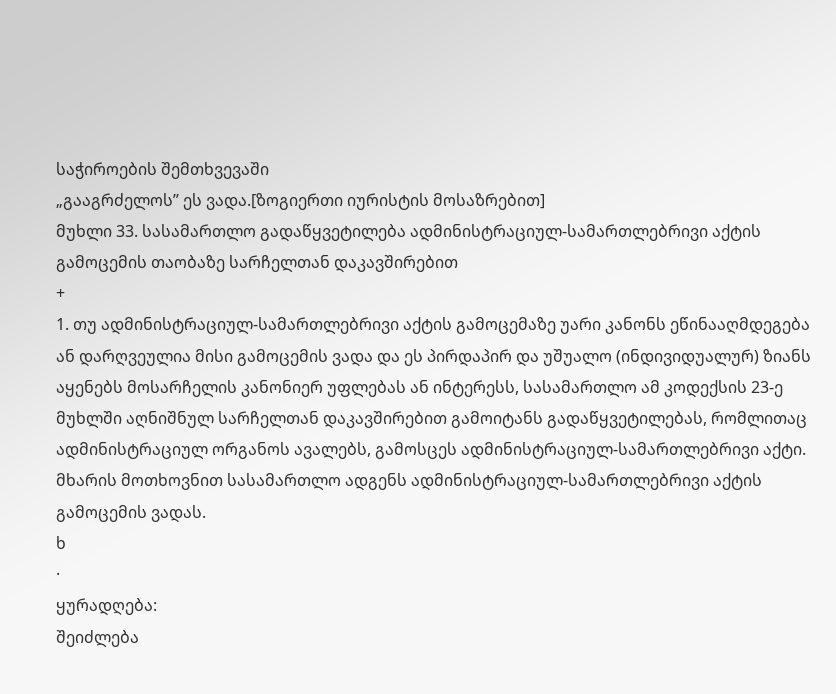საჭიროების შემთხვევაში
„გააგრძელოს’’ ეს ვადა.[ზოგიერთი იურისტის მოსაზრებით]
მუხლი 33. სასამართლო გადაწყვეტილება ადმინისტრაციულ-სამართლებრივი აქტის გამოცემის თაობაზე სარჩელთან დაკავშირებით
+
1. თუ ადმინისტრაციულ-სამართლებრივი აქტის გამოცემაზე უარი კანონს ეწინააღმდეგება ან დარღვეულია მისი გამოცემის ვადა და ეს პირდაპირ და უშუალო (ინდივიდუალურ) ზიანს აყენებს მოსარჩელის კანონიერ უფლებას ან ინტერესს, სასამართლო ამ კოდექსის 23-ე მუხლში აღნიშნულ სარჩელთან დაკავშირებით გამოიტანს გადაწყვეტილებას, რომლითაც ადმინისტრაციულ ორგანოს ავალებს, გამოსცეს ადმინისტრაციულ-სამართლებრივი აქტი. მხარის მოთხოვნით სასამართლო ადგენს ადმინისტრაციულ-სამართლებრივი აქტის გამოცემის ვადას.
ხ
·
ყურადღება:
შეიძლება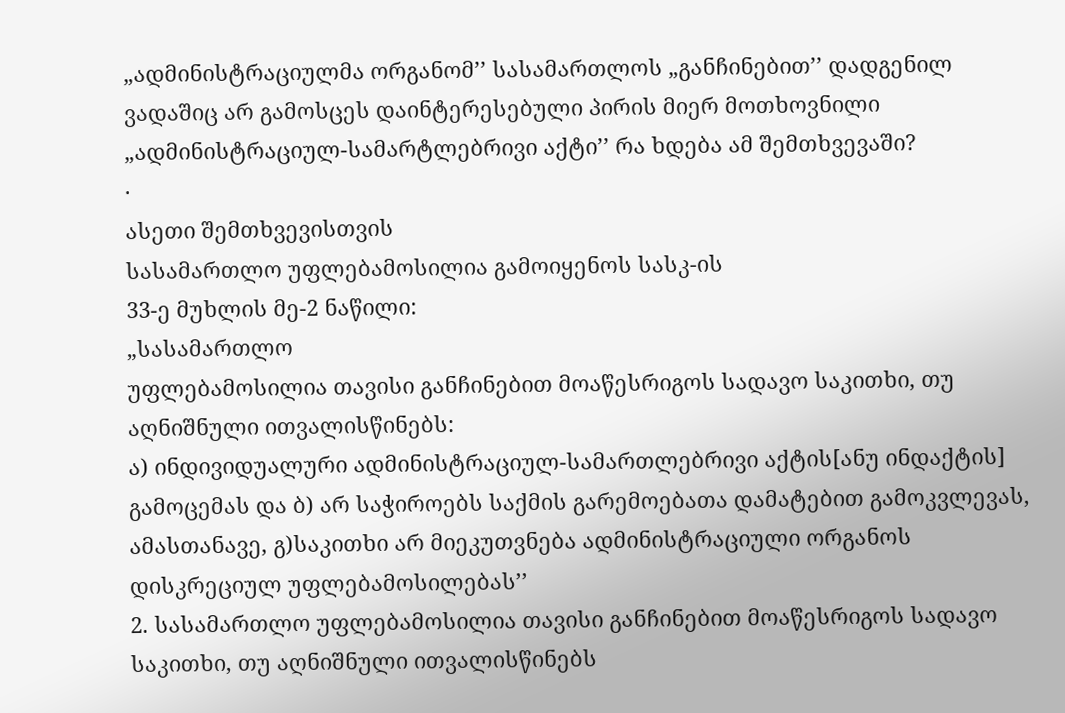„ადმინისტრაციულმა ორგანომ’’ სასამართლოს „განჩინებით’’ დადგენილ ვადაშიც არ გამოსცეს დაინტერესებული პირის მიერ მოთხოვნილი „ადმინისტრაციულ-სამარტლებრივი აქტი’’ რა ხდება ამ შემთხვევაში?
·
ასეთი შემთხვევისთვის
სასამართლო უფლებამოსილია გამოიყენოს სასკ-ის
33-ე მუხლის მე-2 ნაწილი:
„სასამართლო
უფლებამოსილია თავისი განჩინებით მოაწესრიგოს სადავო საკითხი, თუ აღნიშნული ითვალისწინებს:
ა) ინდივიდუალური ადმინისტრაციულ-სამართლებრივი აქტის[ანუ ინდაქტის] გამოცემას და ბ) არ საჭიროებს საქმის გარემოებათა დამატებით გამოკვლევას, ამასთანავე, გ)საკითხი არ მიეკუთვნება ადმინისტრაციული ორგანოს
დისკრეციულ უფლებამოსილებას’’
2. სასამართლო უფლებამოსილია თავისი განჩინებით მოაწესრიგოს სადავო საკითხი, თუ აღნიშნული ითვალისწინებს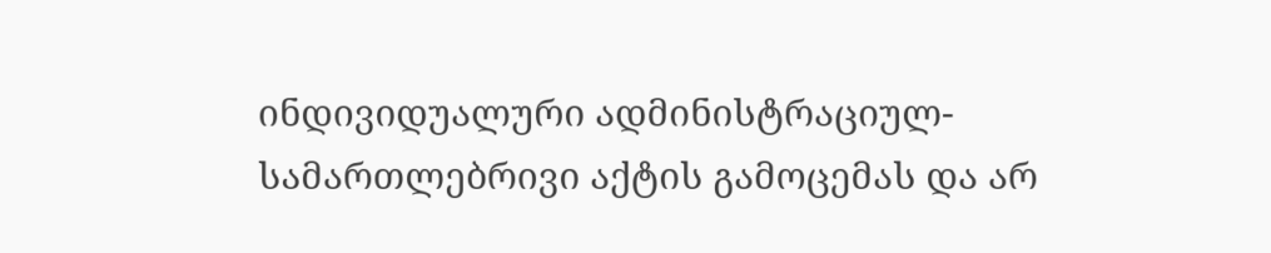ინდივიდუალური ადმინისტრაციულ-სამართლებრივი აქტის გამოცემას და არ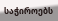საჭიროებს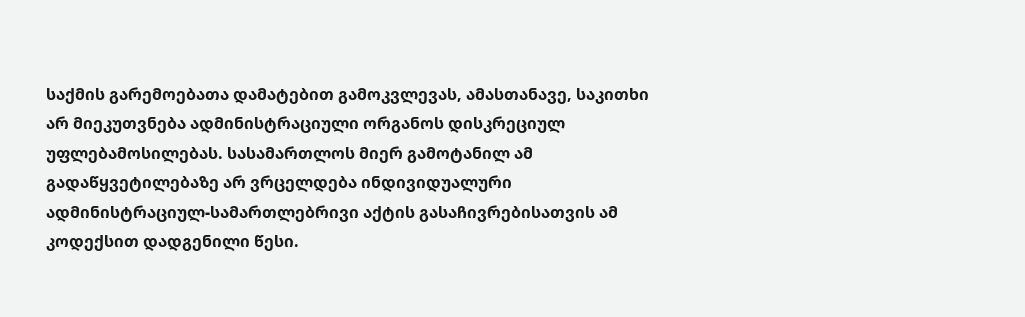საქმის გარემოებათა დამატებით გამოკვლევას, ამასთანავე, საკითხი არ მიეკუთვნება ადმინისტრაციული ორგანოს დისკრეციულ უფლებამოსილებას. სასამართლოს მიერ გამოტანილ ამ გადაწყვეტილებაზე არ ვრცელდება ინდივიდუალური ადმინისტრაციულ-სამართლებრივი აქტის გასაჩივრებისათვის ამ კოდექსით დადგენილი წესი.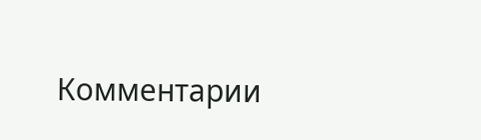Комментарии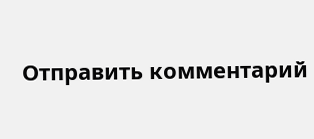Отправить комментарий